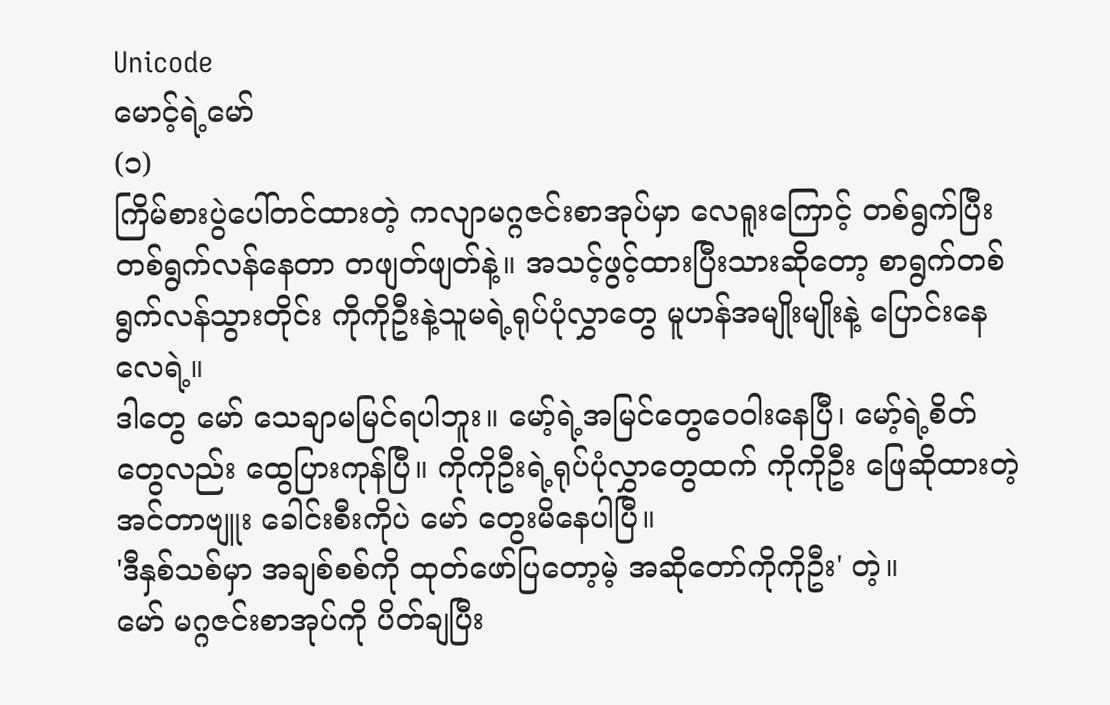Unicode
မောင့်ရဲ့မော်
(၁)
ကြိမ်စားပွဲပေါ်တင်ထားတဲ့ ကလျာမဂ္ဂဇင်းစာအုပ်မှာ လေရူးကြောင့် တစ်ရွက်ပြီးတစ်ရွက်လန်နေတာ တဖျတ်ဖျတ်နဲ့။ အသင့်ဖွင့်ထားပြီးသားဆိုတော့ စာရွက်တစ်ရွက်လန်သွားတိုင်း ကိုကိုဦးနဲ့သူမရဲ့ရုပ်ပုံလွှာတွေ မူဟန်အမျိုးမျိုးနဲ့ ပြောင်းနေလေရဲ့။
ဒါတွေ မော် သေချာမမြင်ရပါဘူး။ မော့်ရဲ့အမြင်တွေဝေဝါးနေပြီ၊ မော့်ရဲ့စိတ်တွေလည်း ထွေပြားကုန်ပြီ။ ကိုကိုဦးရဲ့ရုပ်ပုံလွှာတွေထက် ကိုကိုဦး ဖြေဆိုထားတဲ့အင်တာဗျူး ခေါင်းစီးကိုပဲ မော် တွေးမိနေပါပြီ။
'ဒီနှစ်သစ်မှာ အချစ်စစ်ကို ထုတ်ဖော်ပြတော့မဲ့ အဆိုတော်ကိုကိုဦး' တဲ့။
မော် မဂ္ဂဇင်းစာအုပ်ကို ပိတ်ချပြီး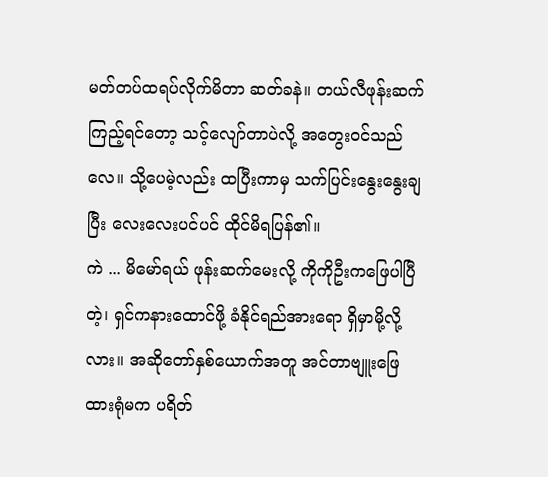မတ်တပ်ထရပ်လိုက်မိတာ ဆတ်ခနဲ။ တယ်လီဖုန်းဆက်ကြည့်ရင်တော့ သင့်လျော်တာပဲလို့ အတွေးဝင်သည်လေ။ သို့ပေမဲ့လည်း ထပြီးကာမှ သက်ပြင်းနွေးနွေးချပြီး လေးလေးပင်ပင် ထိုင်မိရပြန်၏။
ကဲ ... မိမော်ရယ် ဖုန်းဆက်မေးလို့ ကိုကိုဦးကဖြေပါပြီတဲ့၊ ရှင်ကနားထောင်ဖို့ ခံနိုင်ရည်အားရော ရှိမှာမို့လို့လား။ အဆိုတော်နှစ်ယောက်အတူ အင်တာဗျူးဖြေထားရုံမက ပရိတ်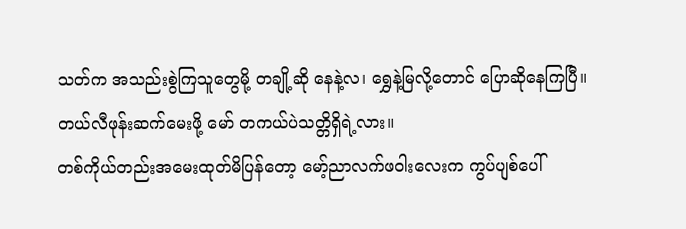သတ်က အသည်းစွဲကြသူတွေမို့ တချို့ဆို နေနဲ့လ၊ ရွှေနဲ့မြလို့တောင် ပြောဆိုနေကြပြီ။ တယ်လီဖုန်းဆက်မေးဖို့ မော် တကယ်ပဲသတ္တိရှိရဲ့လား။
တစ်ကိုယ်တည်းအမေးထုတ်မိပြန်တော့ မော့်ညာလက်ဖဝါးလေးက ကွပ်ပျစ်ပေါ်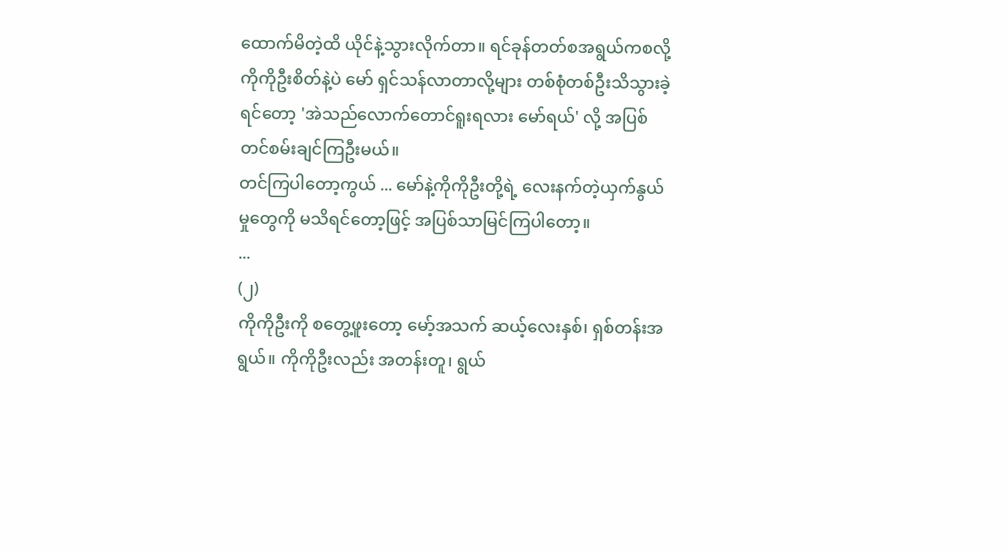ထောက်မိတဲ့ထိ ယိုင်နဲ့သွားလိုက်တာ။ ရင်ခုန်တတ်စအရွယ်ကစလို့ ကိုကိုဦးစိတ်နဲ့ပဲ မော် ရှင်သန်လာတာလို့များ တစ်စုံတစ်ဦးသိသွားခဲ့ရင်တော့ 'အဲသည်လောက်တောင်ရူးရလား မော်ရယ်' လို့ အပြစ်တင်စမ်းချင်ကြဦးမယ်။
တင်ကြပါတော့ကွယ် ... မော်နဲ့ကိုကိုဦးတို့ရဲ့ လေးနက်တဲ့ယှက်နွယ်မှုတွေကို မသိရင်တော့ဖြင့် အပြစ်သာမြင်ကြပါတော့။
...
(၂)
ကိုကိုဦးကို စတွေ့ဖူးတော့ မော့်အသက် ဆယ့်လေးနှစ်၊ ရှစ်တန်းအရွယ်။ ကိုကိုဦးလည်း အတန်းတူ၊ ရွယ်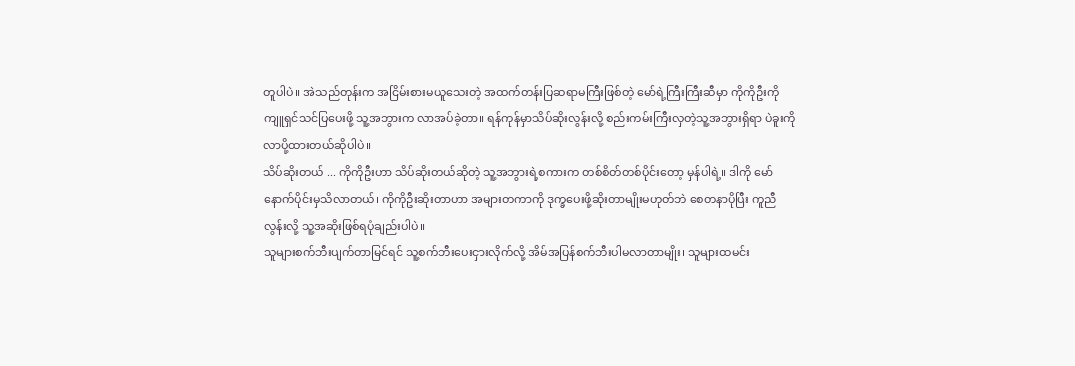တူပါပဲ။ အဲသည်တုန်းက အငြိမ်းစားမယူသေးတဲ့ အထက်တန်းပြဆရာမကြီးဖြစ်တဲ့ မော်ရဲ့ကြီးကြီးဆီမှာ ကိုကိုဦးကို ကျူရှင်သင်ပြပေးဖို့ သူ့အဘွားက လာအပ်ခဲ့တာ။ ရန်ကုန်မှာသိပ်ဆိုးလွန်းလို့ စည်းကမ်းကြီးလှတဲ့သူ့အဘွားရှိရာ ပဲခူးကို လာပို့ထားတယ်ဆိုပါပဲ။
သိပ်ဆိုးတယ် ... ကိုကိုဦးဟာ သိပ်ဆိုးတယ်ဆိုတဲ့ သူ့အဘွားရဲ့စကားက တစ်စိတ်တစ်ပိုင်းတော့ မှန်ပါရဲ့။ ဒါကို မော် နောက်ပိုင်းမှသိလာတယ်၊ ကိုကိုဦးဆိုးတာဟာ အများတကာကို ဒုက္ခပေးဖို့ဆိုးတာမျိုးမဟုတ်ဘဲ စေတနာပိုပြီး ကူညီလွန်းလို့ သူ့အဆိုးဖြစ်ရပုံချည်းပါပဲ။
သူများစက်ဘီးပျက်တာမြင်ရင် သူ့စက်ဘီးပေးငှားလိုက်လို့ အိမ်အပြန်စက်ဘီးပါမလာတာမျိုး၊ သူများထမင်း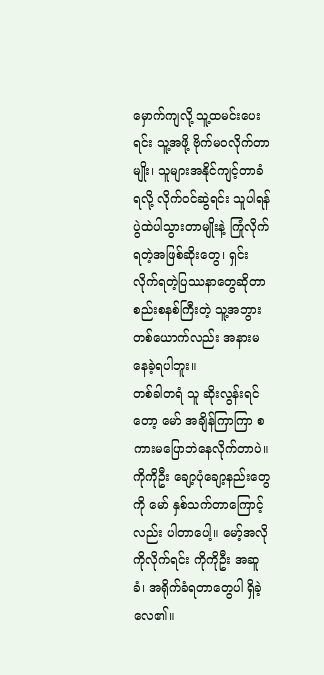မှောက်ကျလို့ သူ့ထမင်းပေးရင်း သူ့အဖို့ ဗိုက်မဝလိုက်တာမျိုး၊ သူများအနိုင်ကျင့်တာခံရလို့ လိုက်ဝင်ဆွဲရင်း သူပါရန်ပွဲထဲပါသွားတာမျိုးနဲ့ ကြုံလိုက်ရတဲ့အဖြစ်ဆိုးတွေ၊ ရှင်းလိုက်ရတဲ့ပြဿနာတွေဆိုတာ စည်းစနစ်ကြီးတဲ့ သူ့အဘွားတစ်ယောက်လည်း အနားမနေခဲ့ရပါဘူး။
တစ်ခါတရံ သူ ဆိုးလွန်းရင်တော့ မော် အချိန်ကြာကြာ စကားမပြောဘဲနေလိုက်တာပဲ။ ကိုကိုဦး ချော့ပုံချော့နည်းတွေကို မော် နှစ်သက်တာကြောင့်လည်း ပါတာပေါ့။ မော့်အလိုကိုလိုက်ရင်း ကိုကိုဦး အဆူခံ၊ အရိုက်ခံရတာတွေပါ ရှိခဲ့လေ၏။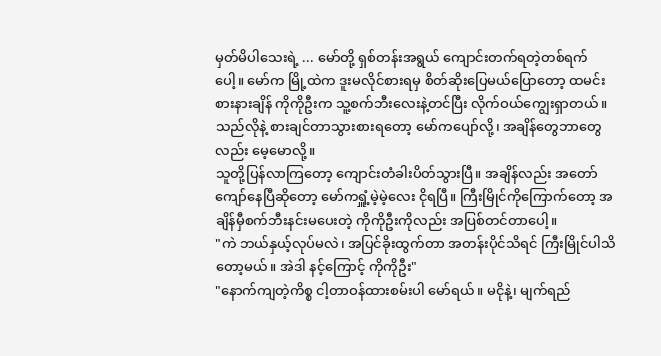မှတ်မိပါသေးရဲ့ ... မော်တို့ ရှစ်တန်းအရွယ် ကျောင်းတက်ရတဲ့တစ်ရက်ပေါ့။ မော်က မြို့ထဲက ဒူးမလိုင်စားရမှ စိတ်ဆိုးပြေမယ်ပြောတော့ ထမင်းစားနားချိန် ကိုကိုဦးက သူ့စက်ဘီးလေးနဲ့တင်ပြီး လိုက်ဝယ်ကျွေးရှာတယ်။ သည်လိုနဲ့ စားချင်တာသွားစားရတော့ မော်ကပျော်လို့၊ အချိန်တွေဘာတွေလည်း မေ့မောလို့။
သူတို့ပြန်လာကြတော့ ကျောင်းတံခါးပိတ်သွားပြီ။ အချိန်လည်း အတော်ကျော်နေပြီဆိုတော့ မော်ကရှူံ့မဲ့မဲ့လေး ငိုရပြီ။ ကြီးမြိုင်ကိုကြောက်တော့ အချိန်မှီစက်ဘီးနင်းမပေးတဲ့ ကိုကိုဦးကိုလည်း အပြစ်တင်တာပေါ့။
"ကဲ ဘယ်နှယ့်လုပ်မလဲ၊ အပြင်ခိုးထွက်တာ အတန်းပိုင်သိရင် ကြီးမြိုင်ပါသိတော့မယ်။ အဲဒါ နင့်ကြောင့် ကိုကိုဦး"
"နောက်ကျတဲ့ကိစ္စ ငါ့တာဝန်ထားစမ်းပါ မော်ရယ်။ မငိုနဲ့၊ မျက်ရည်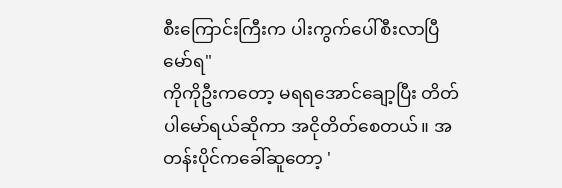စီးကြောင်းကြီးက ပါးကွက်ပေါ်စီးလာပြီ မော်ရ"
ကိုကိုဦးကတော့ မရရအောင်ချော့ပြီး တိတ်ပါမော်ရယ်ဆိုကာ အငိုတိတ်စေတယ်။ အတန်းပိုင်ကခေါ်ဆူတော့ '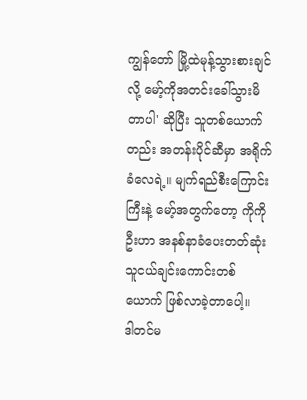ကျွန်တော် မြို့ထဲမုန့်သွားစားချင်လို့ မော့်ကိုအတင်းခေါ်သွားမိတာပါ' ဆိုပြီး သူတစ်ယောက်တည်း အတန်းပိုင်ဆီမှာ အရိုက်ခံလေရဲ့။ မျက်ရည်စီးကြောင်းကြီးနဲ့ မော့်အတွက်တော့ ကိုကိုဦးဟာ အနစ်နာခံပေးတတ်ဆုံး သူငယ်ချင်းကောင်းတစ်ယောက် ဖြစ်လာခဲ့တာပေါ့။
ဒါတင်မ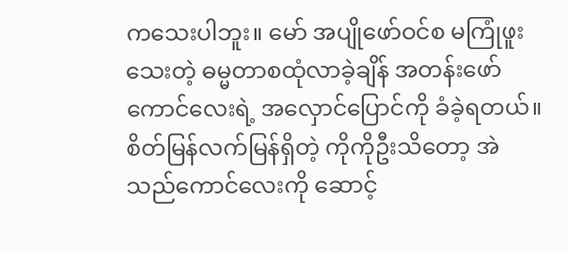ကသေးပါဘူး။ မော် အပျိုဖော်ဝင်စ မကြုံဖူးသေးတဲ့ ဓမ္မတာစထုံလာခဲ့ချိန် အတန်းဖော်ကောင်လေးရဲ့ အလှောင်ပြောင်ကို ခံခဲ့ရတယ်။ စိတ်မြန်လက်မြန်ရှိတဲ့ ကိုကိုဦးသိတော့ အဲသည်ကောင်လေးကို ဆောင့်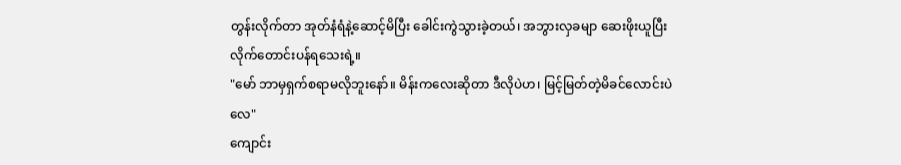တွန်းလိုက်တာ အုတ်နံရံနဲ့ဆောင့်မိပြီး ခေါင်းကွဲသွားခဲ့တယ်၊ အဘွားလှခမျာ ဆေးဖိုးယူပြီး လိုက်တောင်းပန်ရသေးရဲ့။
"မော် ဘာမှရှက်စရာမလိုဘူးနော်။ မိန်းကလေးဆိုတာ ဒီလိုပဲဟ၊ မြင့်မြတ်တဲ့မိခင်လောင်းပဲလေ"
ကျောင်း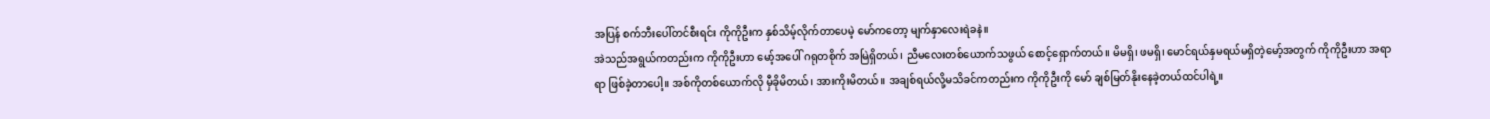အပြန် စက်ဘီးပေါ်တင်စီးရင်း ကိုကိုဦးက နှစ်သိမ့်လိုက်တာပေမဲ့ မော်ကတော့ မျက်နှာလေးရဲခနဲ။
အဲသည်အရွယ်ကတည်းက ကိုကိုဦးဟာ မော့်အပေါ် ဂရုတစိုက် အမြဲရှိတယ်၊ ညီမလေးတစ်ယောက်သဖွယ် စောင့်ရှောက်တယ်။ မိမရှိ၊ ဖမရှိ၊ မောင်ရယ်နှမရယ်မရှိတဲ့မော့်အတွက် ကိုကိုဦးဟာ အရာရာ ဖြစ်ခဲ့တာပေါ့။ အစ်ကိုတစ်ယောက်လို မှီခိုမိတယ်၊ အားကိုးမိတယ်။ အချစ်ရယ်လို့မသိခင်ကတည်းက ကိုကိုဦးကို မော် ချစ်မြတ်နိုးနေခဲ့တယ်ထင်ပါရဲ့။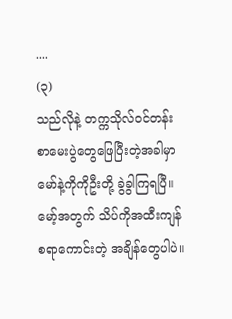....
(၃)
သည်လိုနဲ့ တက္ကသိုလ်ဝင်တန်းစာမေးပွဲတွေဖြေပြီးတဲ့အခါမှာ မော်နဲ့ကိုကိုဦးတို့ ခွဲခွါကြရပြီ။ မော့်အတွက် သိပ်ကိုအထီးကျန်စရာကောင်းတဲ့ အချိန်တွေပါပဲ။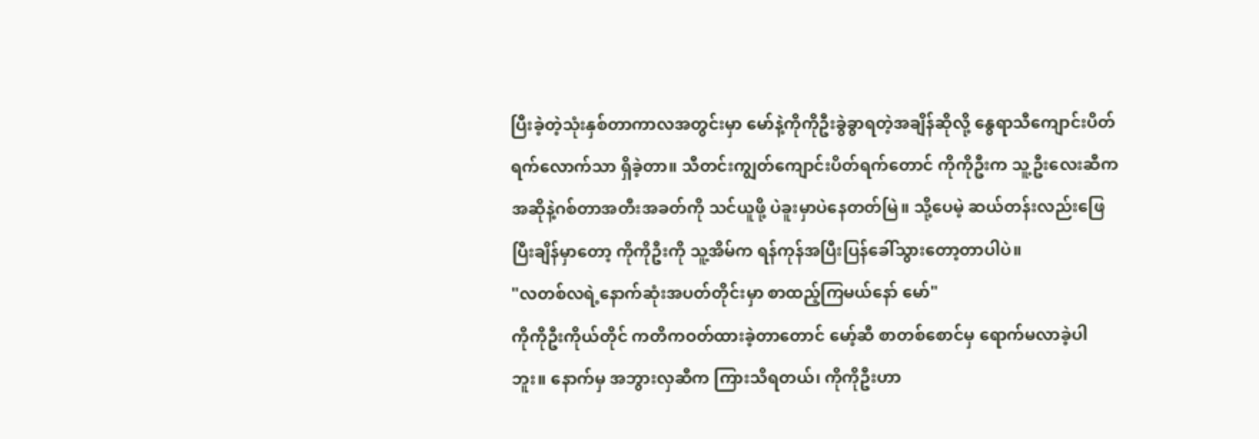ပြီးခဲ့တဲ့သုံးနှစ်တာကာလအတွင်းမှာ မော်နဲ့ကိုကိုဦးခွဲခွာရတဲ့အချိန်ဆိုလို့ နွေရာသီကျောင်းပိတ်ရက်လောက်သာ ရှိခဲ့တာ။ သီတင်းကျွတ်ကျောင်းပိတ်ရက်တောင် ကိုကိုဦးက သူ့ဦးလေးဆီက အဆိုနဲ့ဂစ်တာအတီးအခတ်ကို သင်ယူဖို့ ပဲခူးမှာပဲနေတတ်မြဲ။ သို့ပေမဲ့ ဆယ်တန်းလည်းဖြေပြီးချိန်မှာတော့ ကိုကိုဦးကို သူ့အိမ်က ရန်ကုန်အပြီးပြန်ခေါ်သွားတော့တာပါပဲ။
"လတစ်လရဲ့နောက်ဆုံးအပတ်တိုင်းမှာ စာထည့်ကြမယ်နော် မော်"
ကိုကိုဦးကိုယ်တိုင် ကတိကဝတ်ထားခဲ့တာတောင် မော့်ဆီ စာတစ်စောင်မှ ရောက်မလာခဲ့ပါဘူး။ နောက်မှ အဘွားလှဆီက ကြားသိရတယ်၊ ကိုကိုဦးဟာ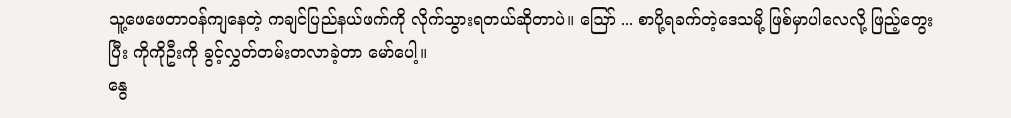သူ့ဖေဖေတာဝန်ကျနေတဲ့ ကချင်ပြည်နယ်ဖက်ကို လိုက်သွားရတယ်ဆိုတာပဲ။ ဪ ... စာပို့ရခက်တဲ့ဒေသမို့ ဖြစ်မှာပါလေလို့ ဖြည့်တွေးပြီး ကိုကိုဦးကို ခွင့်လွှတ်တမ်းတလာခဲ့တာ မော်ပေါ့။
နွေ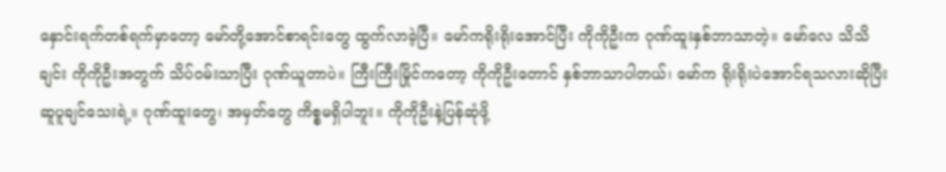နှောင်းရက်တစ်ရက်မှာတော့ မော်တို့အောင်စာရင်းတွေ ထွက်လာခဲ့ပြီ။ မော်ကရိုးရိုးအောင်ပြီး ကိုကိုဦးက ဂုဏ်ထူးနှစ်ဘာသာတဲ့။ မော်လေ သိသိချင်း ကိုကိုဦးအတွက် သိပ်ဝမ်းသာပြီး ဂုဏ်ယူတာပဲ။ ကြီးကြီးမြိုင်ကတော့ ကိုကိုဦးတောင် နှစ်ဘာသာပါတယ်၊ မော်က ရိုးရိုးပဲအောင်ရသလားဆိုပြီး ဆူပူချင်သေးရဲ့။ ဂုဏ်ထူးတွေ၊ အမှတ်တွေ ကိစ္စမရှိပါဘူး။ ကိုကိုဦးနဲ့ပြန်ဆုံဖို့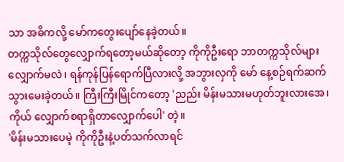သာ အဓိကလို့ မော်ကတွေးပျော်နေခဲ့တယ်။
တက္ကသိုလ်တွေလျှောက်ရတော့မယ်ဆိုတော့ ကိုကိုဦးရော ဘာတက္ကသိုလ်များလျှောက်မလဲ၊ ရန်ကုန်ပြန်ရောက်ပြီလားလို့ အဘွားလှကို မော် နေ့စဉ်ရက်ဆက်သွားမေးခဲ့တယ်။ ကြီးကြီးမြိုင်ကတော့ 'ညည်း မိန်းမသားမဟုတ်ဘူးလားအေ၊ ကိုယ် လျှောက်စရာရှိတာလျှောက်ပေါ' တဲ့။
'မိန်းမသားပေမဲ့ ကိုကိုဦးနဲ့ပတ်သက်လာရင်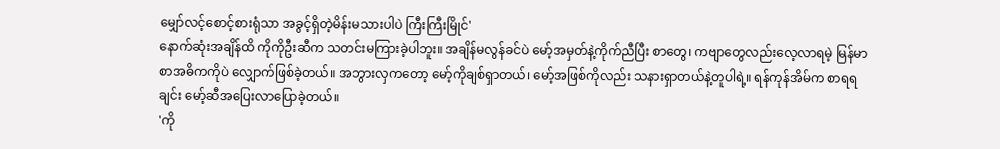မျှော်လင့်စောင့်စားရုံသာ အခွင့်ရှိတဲ့မိန်းမသားပါပဲ ကြီးကြီးမြိုင်'
နောက်ဆုံးအချိန်ထိ ကိုကိုဦးဆီက သတင်းမကြားခဲ့ပါဘူး။ အချိန်မလွန်ခင်ပဲ မော့်အမှတ်နဲ့ကိုက်ညီပြီး စာတွေ၊ ကဗျာတွေလည်းလေ့လာရမဲ့ မြန်မာစာအဓိကကိုပဲ လျှောက်ဖြစ်ခဲ့တယ်။ အဘွားလှကတော့ မော့်ကိုချစ်ရှာတယ်၊ မော့်အဖြစ်ကိုလည်း သနားရှာတယ်နဲ့တူပါရဲ့။ ရန်ကုန်အိမ်က စာရရချင်း မော့်ဆီအပြေးလာပြောခဲ့တယ်။
'ကို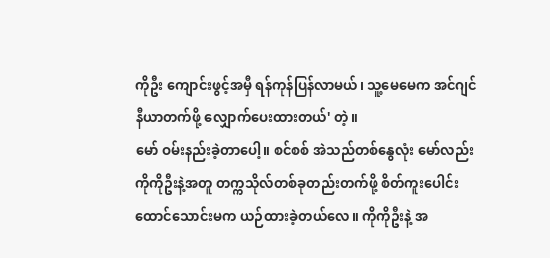ကိုဦး ကျောင်းဖွင့်အမှီ ရန်ကုန်ပြန်လာမယ်၊ သူ့မေမေက အင်ဂျင်နီယာတက်ဖို့ လျှောက်ပေးထားတယ်' တဲ့။
မော် ဝမ်းနည်းခဲ့တာပေါ့။ စင်စစ် အဲသည်တစ်နွေလုံး မော်လည်း ကိုကိုဦးနဲ့အတူ တက္ကသိုလ်တစ်ခုတည်းတက်ဖို့ စိတ်ကူးပေါင်းထောင်သောင်းမက ယဉ်ထားခဲ့တယ်လေ။ ကိုကိုဦးနဲ့ အ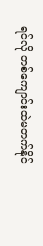ရင်လို တစ်ကျောင်းထဲမတက်နိုင်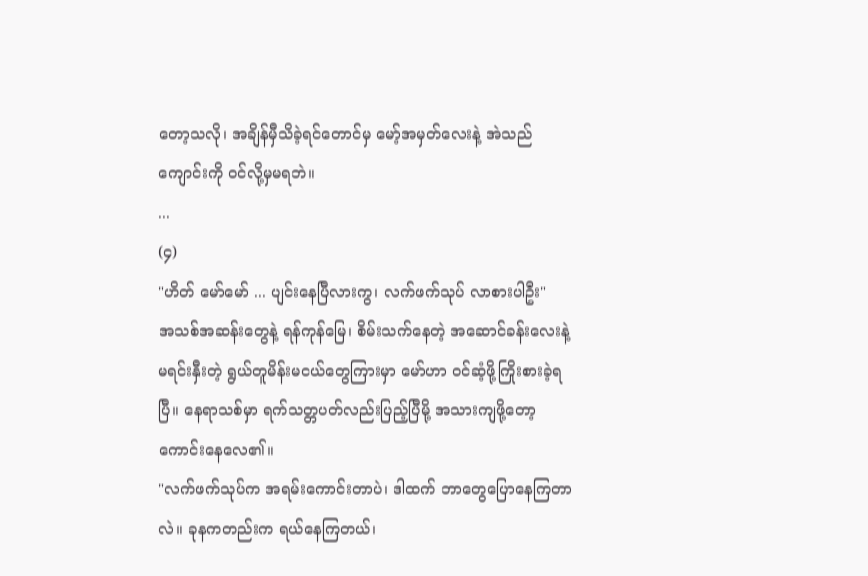တော့သလို၊ အချိန်မှီသိခဲ့ရင်တောင်မှ မော့်အမှတ်လေးနဲ့ အဲသည်ကျောင်းကို ဝင်လို့မှမရဘဲ။
...
(၄)
"ဟိတ် မော်မော် ... ပျင်းနေပြီလားကွ၊ လက်ဖက်သုပ် လာစားပါဦး"
အသစ်အဆန်းတွေနဲ့ ရန်ကုန်မြေ၊ စိမ်းသက်နေတဲ့ အဆောင်ခန်းလေးနဲ့ မရင်းနှီးတဲ့ ရွယ်တူမိန်းမငယ်တွေကြားမှာ မော်ဟာ ဝင်ဆံ့ဖို့ကြိုးစားခဲ့ရပြီ။ နေရာသစ်မှာ ရက်သတ္တပတ်လည်းပြည့်ပြီမို့ အသားကျဖို့တော့ ကောင်းနေလေ၏။
"လက်ဖက်သုပ်က အရမ်းကောင်းတာပဲ၊ ဒါထက် ဘာတွေပြောနေကြတာလဲ။ ခုနကတည်းက ရယ်နေကြတယ်၊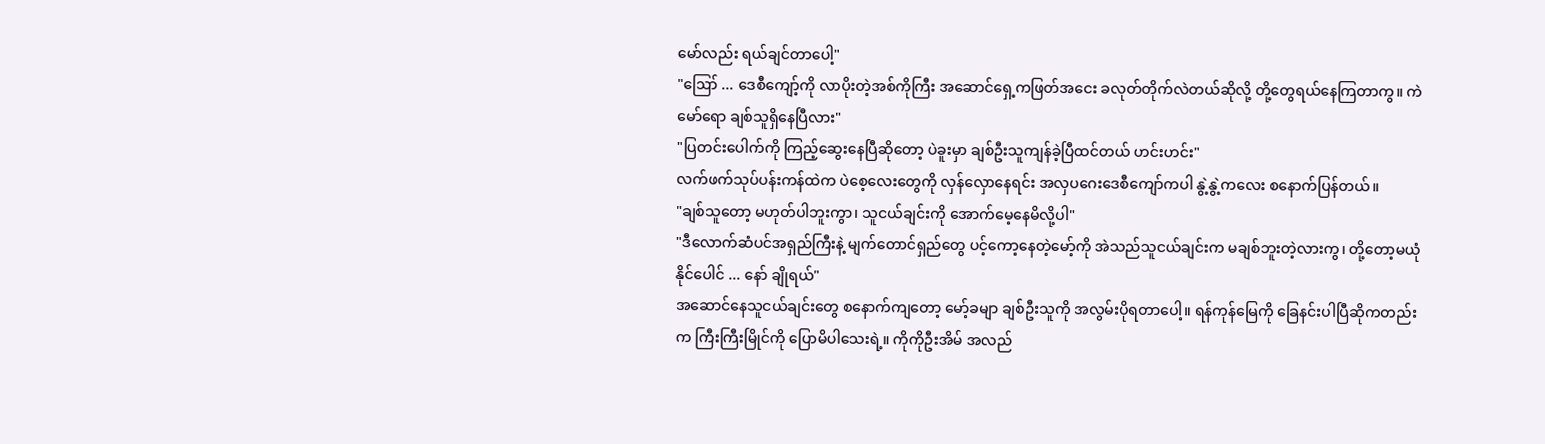မော်လည်း ရယ်ချင်တာပေါ့"
"ဪ ... ဒေစီကျော့်ကို လာပိုးတဲ့အစ်ကိုကြီး အဆောင်ရှေ့ကဖြတ်အငေး ခလုတ်တိုက်လဲတယ်ဆိုလို့ တို့တွေရယ်နေကြတာကွ။ ကဲ မော်ရော ချစ်သူရှိနေပြီလား"
"ပြတင်းပေါက်ကို ကြည့်ဆွေးနေပြီဆိုတော့ ပဲခူးမှာ ချစ်ဦးသူကျန်ခဲ့ပြီထင်တယ် ဟင်းဟင်း"
လက်ဖက်သုပ်ပန်းကန်ထဲက ပဲစေ့လေးတွေကို လှန်လှောနေရင်း အလှပဂေးဒေစီကျော်ကပါ နွဲ့နွဲ့ကလေး စနောက်ပြန်တယ်။
"ချစ်သူတော့ မဟုတ်ပါဘူးကွာ၊ သူငယ်ချင်းကို အောက်မေ့နေမိလို့ပါ"
"ဒီလောက်ဆံပင်အရှည်ကြီးနဲ့ မျက်တောင်ရှည်တွေ ပင့်ကော့နေတဲ့မော့်ကို အဲသည်သူငယ်ချင်းက မချစ်ဘူးတဲ့လားကွ၊ တို့တော့မယုံနိုင်ပေါင် ... နော် ချိုရယ်"
အဆောင်နေသူငယ်ချင်းတွေ စနောက်ကျတော့ မော့်ခမျာ ချစ်ဦးသူကို အလွမ်းပိုရတာပေါ့။ ရန်ကုန်မြေကို ခြေနင်းပါပြီဆိုကတည်းက ကြီးကြီးမြိုင်ကို ပြောမိပါသေးရဲ့။ ကိုကိုဦးအိမ် အလည်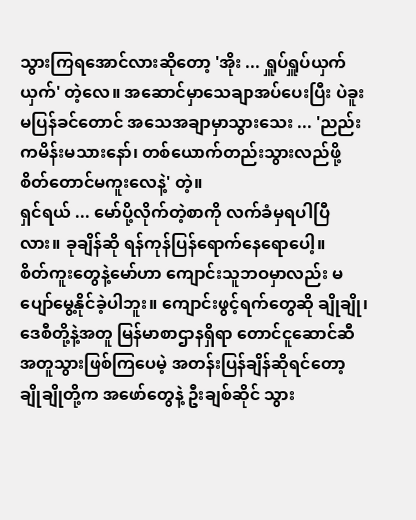သွားကြရအောင်လားဆိုတော့ 'အိုး ... ရှူပ်ရှူပ်ယှက်ယှက်' တဲ့လေ။ အဆောင်မှာသေချာအပ်ပေးပြီး ပဲခူးမပြန်ခင်တောင် အသေအချာမှာသွားသေး ... 'ညည်းကမိန်းမသားနော်၊ တစ်ယောက်တည်းသွားလည်ဖို့ စိတ်တောင်မကူးလေနဲ့' တဲ့။
ရှင်ရယ် ... မော်ပို့လိုက်တဲ့စာကို လက်ခံမှရပါပြီလား။ ခုချိန်ဆို ရန်ကုန်ပြန်ရောက်နေရောပေါ့။
စိတ်ကူးတွေနဲ့မော်ဟာ ကျောင်းသူဘဝမှာလည်း မပျော်မွေ့နိုင်ခဲ့ပါဘူး။ ကျောင်းဖွင့်ရက်တွေဆို ချိုချို၊ ဒေစီတို့နဲ့အတူ မြန်မာစာဌာနရှိရာ တောင်ငူဆောင်ဆီ အတူသွားဖြစ်ကြပေမဲ့ အတန်းပြန်ချိန်ဆိုရင်တော့ ချိုချိုတို့က အဖော်တွေနဲ့ ဦးချစ်ဆိုင် သွား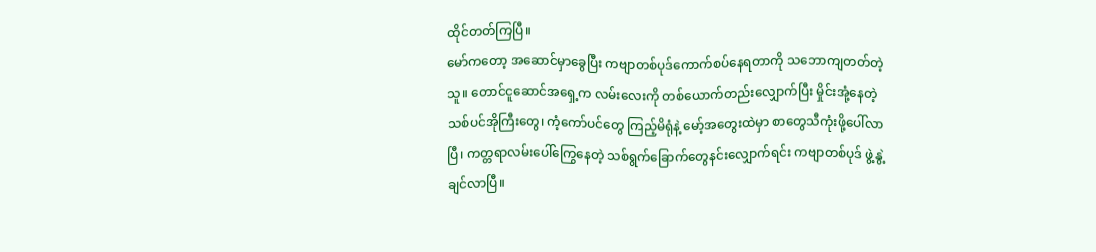ထိုင်တတ်ကြပြီ။
မော်ကတော့ အဆောင်မှာခွေပြီး ကဗျာတစ်ပုဒ်ကောက်စပ်နေရတာကို သဘောကျတတ်တဲ့သူ။ တောင်ငူဆောင်အရှေ့က လမ်းလေးကို တစ်ယောက်တည်းလျှောက်ပြီး မှိုင်းအုံ့နေတဲ့သစ်ပင်အိုကြီးတွေ၊ ကံ့ကော်ပင်တွေ ကြည့်မိရုံနဲ့ မော့်အတွေးထဲမှာ စာတွေသီကုံးဖို့ပေါ်လာပြီ၊ ကတ္တရာလမ်းပေါ်ကြွေနေတဲ့ သစ်ရွက်ခြောက်တွေနင်းလျှောက်ရင်း ကဗျာတစ်ပုဒ် ဖွဲ့နွဲ့ချင်လာပြီ။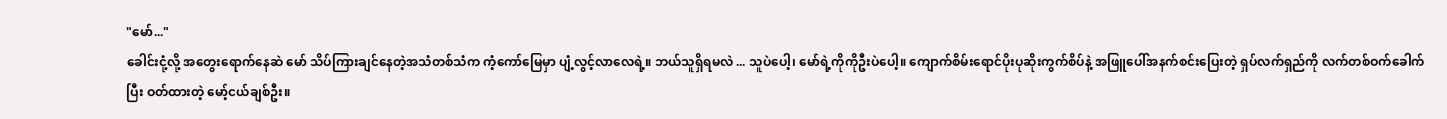"မော်..."
ခေါင်းငုံ့လို့ အတွေးရောက်နေဆဲ မော် သိပ်ကြားချင်နေတဲ့အသံတစ်သံက ကံ့ကော်မြေမှာ ပျံ့လွင့်လာလေရဲ့။ ဘယ်သူရှိရမလဲ ... သူပဲပေါ့၊ မော်ရဲ့ကိုကိုဦးပဲပေါ့။ ကျောက်စိမ်းရောင်ပိုးပုဆိုးကွက်စိပ်နဲ့ အဖြူပေါ်အနက်စင်းပြေးတဲ့ ရှပ်လက်ရှည်ကို လက်တစ်ဝက်ခေါက်ပြီး ဝတ်ထားတဲ့ မော့်ငယ်ချစ်ဦး။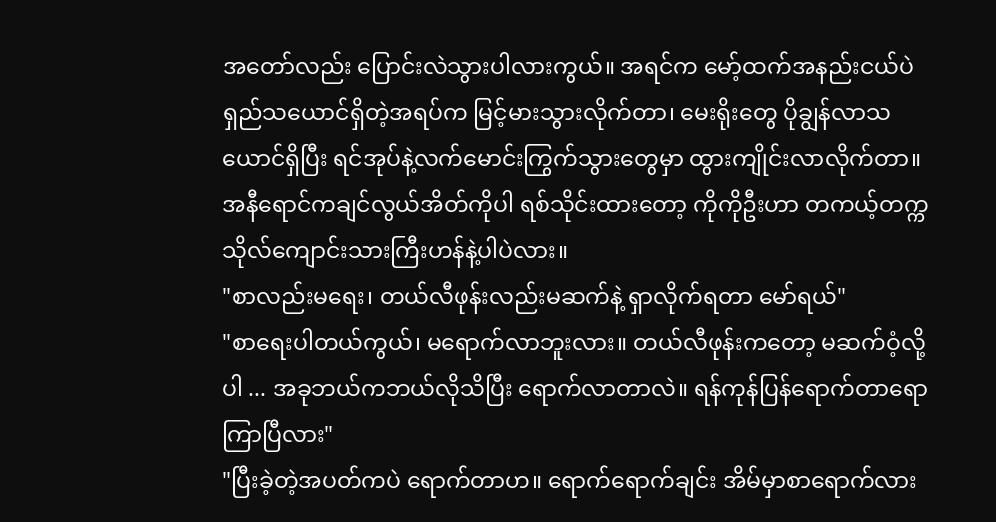အတော်လည်း ပြောင်းလဲသွားပါလားကွယ်။ အရင်က မော့်ထက်အနည်းငယ်ပဲရှည်သယောင်ရှိတဲ့အရပ်က မြင့်မားသွားလိုက်တာ၊ မေးရိုးတွေ ပိုချွန်လာသယောင်ရှိပြီး ရင်အုပ်နဲ့လက်မောင်းကြွက်သွားတွေမှာ ထွားကျိုင်းလာလိုက်တာ။ အနီရောင်ကချင်လွယ်အိတ်ကိုပါ ရစ်သိုင်းထားတော့ ကိုကိုဦးဟာ တကယ့်တက္ကသိုလ်ကျောင်းသားကြီးဟန်နဲ့ပါပဲလား။
"စာလည်းမရေး၊ တယ်လီဖုန်းလည်းမဆက်နဲ့ ရှာလိုက်ရတာ မော်ရယ်"
"စာရေးပါတယ်ကွယ်၊ မရောက်လာဘူးလား။ တယ်လီဖုန်းကတော့ မဆက်ဝံ့လို့ပါ ... အခုဘယ်ကဘယ်လိုသိပြီး ရောက်လာတာလဲ။ ရန်ကုန်ပြန်ရောက်တာရော ကြာပြီလား"
"ပြီးခဲ့တဲ့အပတ်ကပဲ ရောက်တာဟ။ ရောက်ရောက်ချင်း အိမ်မှာစာရောက်လား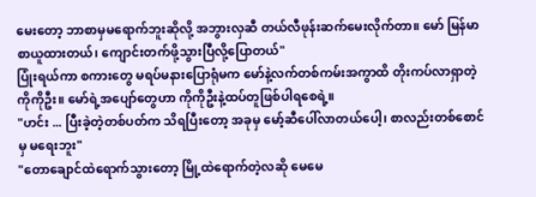မေးတော့ ဘာစာမှမရောက်ဘူးဆိုလို့ အဘွားလှဆီ တယ်လီဖုန်းဆက်မေးလိုက်တာ။ မော် မြန်မာစာယူထားတယ်၊ ကျောင်းတက်ဖို့သွားပြီလို့ပြောတယ်"
ပြုံးရယ်ကာ စကားတွေ မရပ်မနားပြောရုံမက မော်နဲ့လက်တစ်ကမ်းအကွာထိ တိုးကပ်လာရှာတဲ့ ကိုကိုဦး။ မော်ရဲ့အပျော်တွေဟာ ကိုကိုဦးနဲ့ထပ်တူဖြစ်ပါရစေရဲ့။
"ဟင်း ... ပြီးခဲ့တဲ့တစ်ပတ်က သိရပြီးတော့ အခုမှ မော့်ဆီပေါ်လာတယ်ပေါ့၊ စာလည်းတစ်စောင်မှ မရေးဘူး"
"တောချောင်ထဲရောက်သွားတော့ မြို့ထဲရောက်တဲ့လဆို မေမေ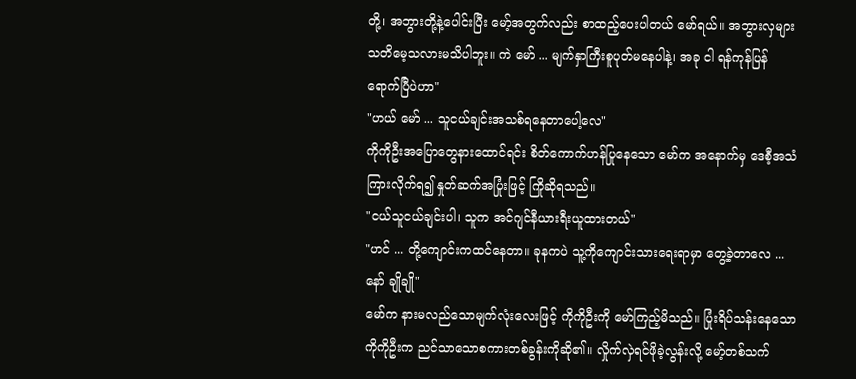တို့၊ အဘွားတို့နဲ့ပေါင်းပြီး မော့်အတွက်လည်း စာထည့်ပေးပါတယ် မော်ရယ်။ အဘွားလှများ သတိမေ့သလားမသိပါဘူး။ ကဲ မော် ... မျက်နှာကြီးစူပုတ်မနေပါနဲ့၊ အခု ငါ ရန်ကုန်ပြန်ရောက်ပြီပဲဟာ"
"ဟယ် မော် ... သူငယ်ချင်းအသစ်ရနေတာပေါ့လေ"
ကိုကိုဦးအပြောတွေနားထောင်ရင်း စိတ်ကောက်ဟန်ပြုနေသော မော်က အနောက်မှ ဒေစီ့အသံကြားလိုက်ရ၍ နှုတ်ဆက်အပြုံးဖြင့် ကြိုဆိုရသည်။
"ငယ်သူငယ်ချင်းပါ၊ သူက အင်ဂျင်နီယားရီးယူထားတယ်"
"ဟင် ... တို့ကျောင်းကထင်နေတာ။ ခုနကပဲ သူ့ကိုကျောင်းသားရေးရာမှာ တွေ့ခဲ့တာလေ ... နော် ချိုချို"
မော်က နားမလည်သောမျက်လုံးလေးဖြင့် ကိုကိုဦးကို မော်ကြည့်မိသည်။ ပြုံးရိပ်သန်းနေသော ကိုကိုဦးက ညင်သာသောစကားတစ်ခွန်းကိုဆို၏။ လှိုက်လှဲရင်ဖိုခဲ့လွန်းလို့ မော့်တစ်သက်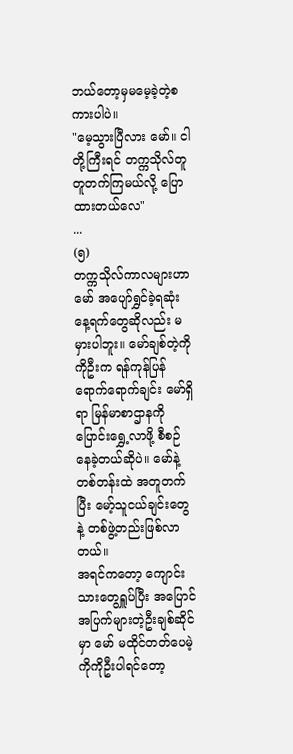ဘယ်တော့မှမမေ့ခဲ့တဲ့စကားပါပဲ။
"မေ့သွားပြီလား မော်။ ငါတို့ကြီးရင် တက္ကသိုလ်တူတူတက်ကြမယ်လို့ ပြောထားတယ်လေ"
...
(၅)
တက္ကသိုလ်ကာလများဟာ မော် အပျော်ရွှင်ခဲ့ရဆုံးနေ့ရက်တွေဆိုလည်း မမှားပါဘူး။ မော်ချစ်တဲ့ကိုကိုဦးက ရန်ကုန်ပြန်ရောက်ရောက်ချင်း မော်ရှိရာ မြန်မာစာဌာနကို ပြောင်းရွှေ့လာဖို့ စီစဉ်နေခဲ့တယ်ဆိုပဲ။ မော်နဲ့တစ်တန်းထဲ အတူတက်ပြီး မော့်သူငယ်ချင်းတွေနဲ့ တစ်ဖွဲ့တည်းဖြစ်လာတယ်။
အရင်ကတော့ ကျောင်းသားတွေရှူပ်ပြီး အပြောင်အပြက်များတဲ့ဦးချစ်ဆိုင်မှာ မော် မထိုင်တတ်ပေမဲ့ ကိုကိုဦးပါရင်တော့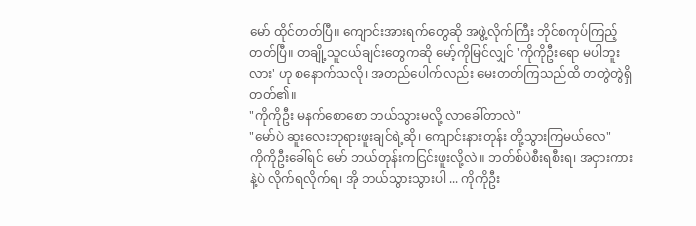မော် ထိုင်တတ်ပြီ။ ကျောင်းအားရက်တွေဆို အဖွဲ့လိုက်ကြီး ဘိုင်စကုပ်ကြည့်တတ်ပြီ။ တချို့သူငယ်ချင်းတွေကဆို မော့်ကိုမြင်လျှင် 'ကိုကိုဦးရော မပါဘူးလား' ဟု စနောက်သလို၊ အတည်ပေါက်လည်း မေးတတ်ကြသည်ထိ တတွဲတွဲရှိတတ်၏။
"ကိုကိုဦး မနက်စောစော ဘယ်သွားမလို့ လာခေါ်တာလဲ"
"မော်ပဲ ဆူးလေးဘုရားဖူးချင်ရဲ့ဆို၊ ကျောင်းနားတုန်း တို့သွားကြမယ်လေ"
ကိုကိုဦးခေါ်ရင် မော် ဘယ်တုန်းကငြင်းဖူးလို့လဲ။ ဘတ်စ်ပဲစီးရစီးရ၊ အငှားကားနဲ့ပဲ လိုက်ရလိုက်ရ၊ အို ဘယ်သွားသွားပါ ... ကိုကိုဦး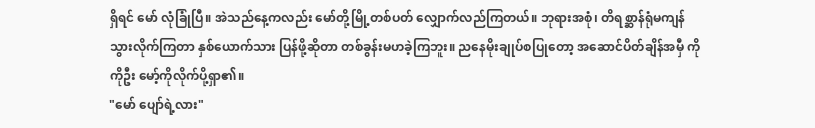ရှိရင် မော် လုံခြုံပြီ။ အဲသည်နေ့ကလည်း မော်တို့မြို့တစ်ပတ် လျှောက်လည်ကြတယ်။ ဘုရားအစုံ၊ တိရစ္ဆာန်ရုံမကျန် သွားလိုက်ကြတာ နှစ်ယောက်သား ပြန်ဖို့ဆိုတာ တစ်ခွန်းမဟခဲ့ကြဘူး။ ညနေမိုးချုပ်စပြုတော့ အဆောင်ပိတ်ချိန်အမှီ ကိုကိုဦး မော့်ကိုလိုက်ပို့ရှာ၏။
"မော် ပျော်ရဲ့လား"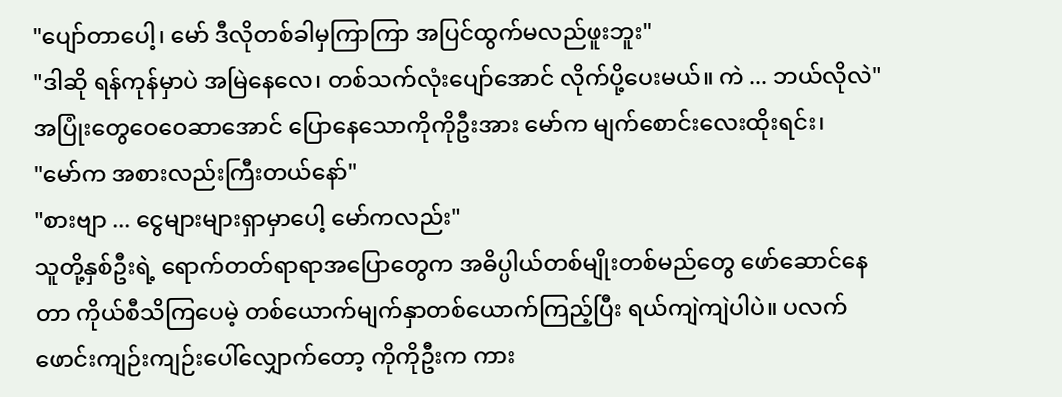"ပျော်တာပေါ့၊ မော် ဒီလိုတစ်ခါမှကြာကြာ အပြင်ထွက်မလည်ဖူးဘူး"
"ဒါဆို ရန်ကုန်မှာပဲ အမြဲနေလေ၊ တစ်သက်လုံးပျော်အောင် လိုက်ပို့ပေးမယ်။ ကဲ ... ဘယ်လိုလဲ"
အပြုံးတွေဝေဝေဆာအောင် ပြောနေသောကိုကိုဦးအား မော်က မျက်စောင်းလေးထိုးရင်း၊
"မော်က အစားလည်းကြီးတယ်နော်"
"စားဗျာ ... ငွေများများရှာမှာပေါ့ မော်ကလည်း"
သူတို့နှစ်ဦးရဲ့ ရောက်တတ်ရာရာအပြောတွေက အဓိပ္ပါယ်တစ်မျိုးတစ်မည်တွေ ဖော်ဆောင်နေတာ ကိုယ်စီသိကြပေမဲ့ တစ်ယောက်မျက်နှာတစ်ယောက်ကြည့်ပြီး ရယ်ကျဲကျဲပါပဲ။ ပလက်ဖောင်းကျဉ်းကျဉ်းပေါ်လျှောက်တော့ ကိုကိုဦးက ကား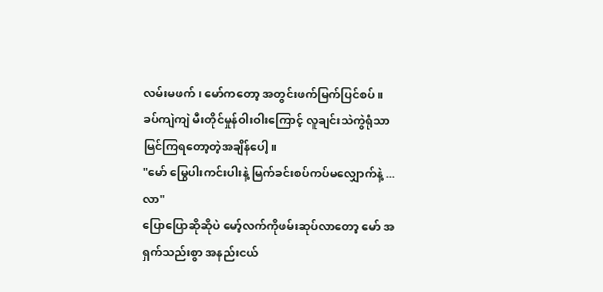လမ်းမဖက်၊ မော်ကတော့ အတွင်းဖက်မြက်ပြင်စပ်။ ခပ်ကျဲကျဲ မီးတိုင်မှုန်ဝါးဝါးကြောင့် လူချင်းသဲကွဲရုံသာ မြင်ကြရတော့တဲ့အချိန်ပေါ့။
"မော် မြွေပါးကင်းပါးနဲ့ မြက်ခင်းစပ်ကပ်မလျှောက်နဲ့ ... လာ"
ပြောပြောဆိုဆိုပဲ မော့်လက်ကိုဖမ်းဆုပ်လာတော့ မော် အရှက်သည်းစွာ အနည်းငယ်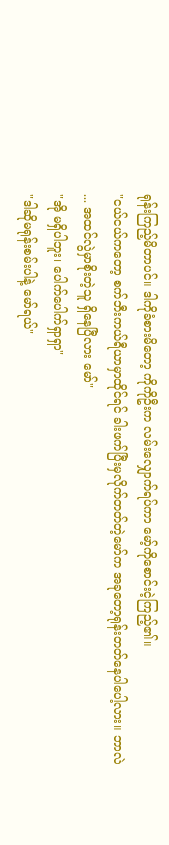ရုန်းကြည့်မိတာပင်။ ဒါကိုခံစားမိတော့ ကိုကိုဦးက လမ်းလျှောက်ရပ်ကာ မော့်ကိုစောင်းငဲ့ကြည့်၏။
"ငယ်ငယ်ကတော့ စက်ဘီးကယ်ရီယာမှာထိုင်ရင် ခါးဖက်ပြီးမှလိုက်တတ်တဲ့မော်က အခုတော့ရုန်းတတ်နေပါပေါ့လား။ ဘာလဲ ... အထင်လွဲမှာစိုးတဲ့သူ ရှိနေပြီလား မော်"
"အို မရှိပါဘူး၊ ပေါက်ပေါက်ရှာရှာ"
"ဒါဆိုမရုန်းစမ်းပါနဲ့ မော်ရယ်"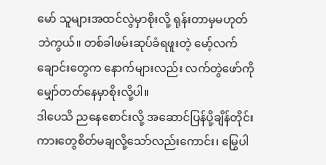မော် သူများအထင်လွဲမှာစိုးလို့ ရုန်းတာမှမဟုတ်ဘဲကွယ်။ တစ်ခါဖမ်းဆုပ်ခံရဖူးတဲ့ မော့်လက်ချောင်းတွေက နောက်များလည်း လက်တွဲဖော်ကို မျှော်တတ်နေမှာစိုးလို့ပါ။
ဒါပေသိ ညနေစောင်းလို့ အဆောင်ပြန်ပို့ချိန်တိုင်း ကားတွေစိတ်မချလို့သော်လည်းကောင်း၊ မြွေပါ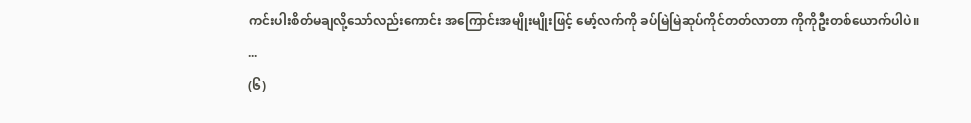ကင်းပါးစိတ်မချလို့သော်လည်းကောင်း အကြောင်းအမျိုးမျိုးဖြင့် မော့်လက်ကို ခပ်မြဲမြဲဆုပ်ကိုင်တတ်လာတာ ကိုကိုဦးတစ်ယောက်ပါပဲ။
...
(၆)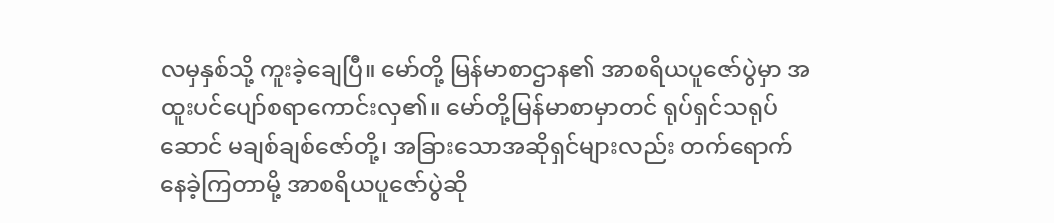လမှနှစ်သို့ ကူးခဲ့ချေပြီ။ မော်တို့ မြန်မာစာဌာန၏ အာစရိယပူဇော်ပွဲမှာ အထူးပင်ပျော်စရာကောင်းလှ၏။ မော်တို့မြန်မာစာမှာတင် ရုပ်ရှင်သရုပ်ဆောင် မချစ်ချစ်ဇော်တို့၊ အခြားသောအဆိုရှင်များလည်း တက်ရောက်နေခဲ့ကြတာမို့ အာစရိယပူဇော်ပွဲဆို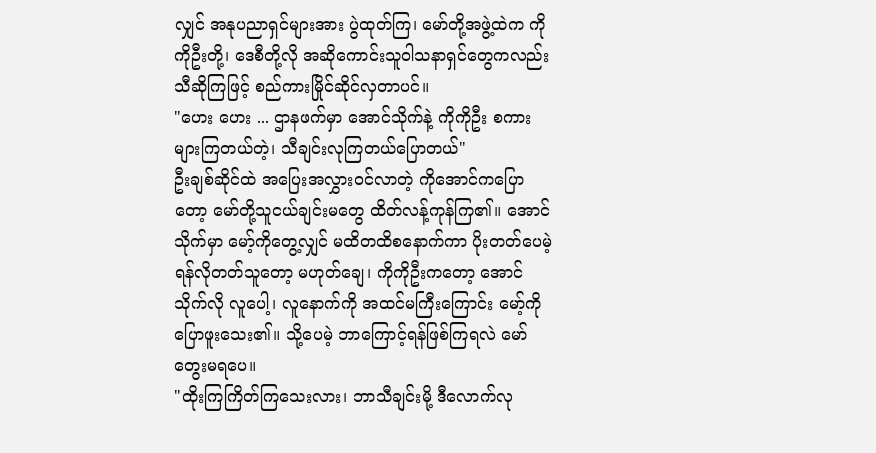လျှင် အနုပညာရှင်များအား ပွဲထုတ်ကြ၊ မော်တို့အဖွဲ့ထဲက ကိုကိုဦးတို့၊ ဒေစီတို့လို အဆိုကောင်းသူဝါသနာရှင်တွေကလည်း သီဆိုကြဖြင့် စည်ကားမြိုင်ဆိုင်လှတာပင်။
"ဟေး ဟေး ... ဌာနဖက်မှာ အောင်သိုက်နဲ့ ကိုကိုဦး စကားများကြတယ်တဲ့၊ သီချင်းလုကြတယ်ပြောတယ်"
ဦးချစ်ဆိုင်ထဲ အပြေးအလွှားဝင်လာတဲ့ ကိုအောင်ကပြောတော့ မော်တို့သူငယ်ချင်းမတွေ ထိတ်လန့်ကုန်ကြ၏။ အောင်သိုက်မှာ မော့်ကိုတွေ့လျှင် မထိတထိစနောက်ကာ ပိုးတတ်ပေမဲ့ ရန်လိုတတ်သူတော့ မဟုတ်ချေ၊ ကိုကိုဦးကတော့ အောင်သိုက်လို လူပေါ့၊ လူနောက်ကို အထင်မကြီးကြောင်း မော့်ကိုပြောဖူးသေး၏။ သို့ပေမဲ့ ဘာကြောင့်ရန်ဖြစ်ကြရလဲ မော် တွေးမရပေ။
"ထိုးကြကြိတ်ကြသေးလား၊ ဘာသီချင်းမို့ ဒီလောက်လု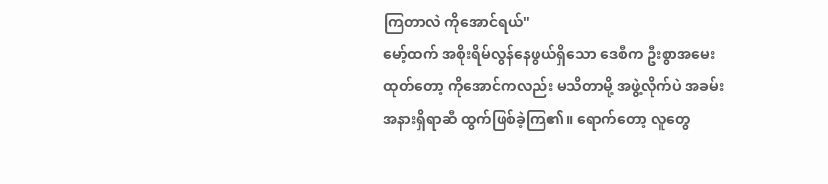ကြတာလဲ ကိုအောင်ရယ်"
မော့်ထက် အစိုးရိမ်လွန်နေဖွယ်ရှိသော ဒေစီက ဦးစွာအမေးထုတ်တော့ ကိုအောင်ကလည်း မသိတာမို့ အဖွဲ့လိုက်ပဲ အခမ်းအနားရှိရာဆီ ထွက်ဖြစ်ခဲ့ကြ၏။ ရောက်တော့ လူတွေ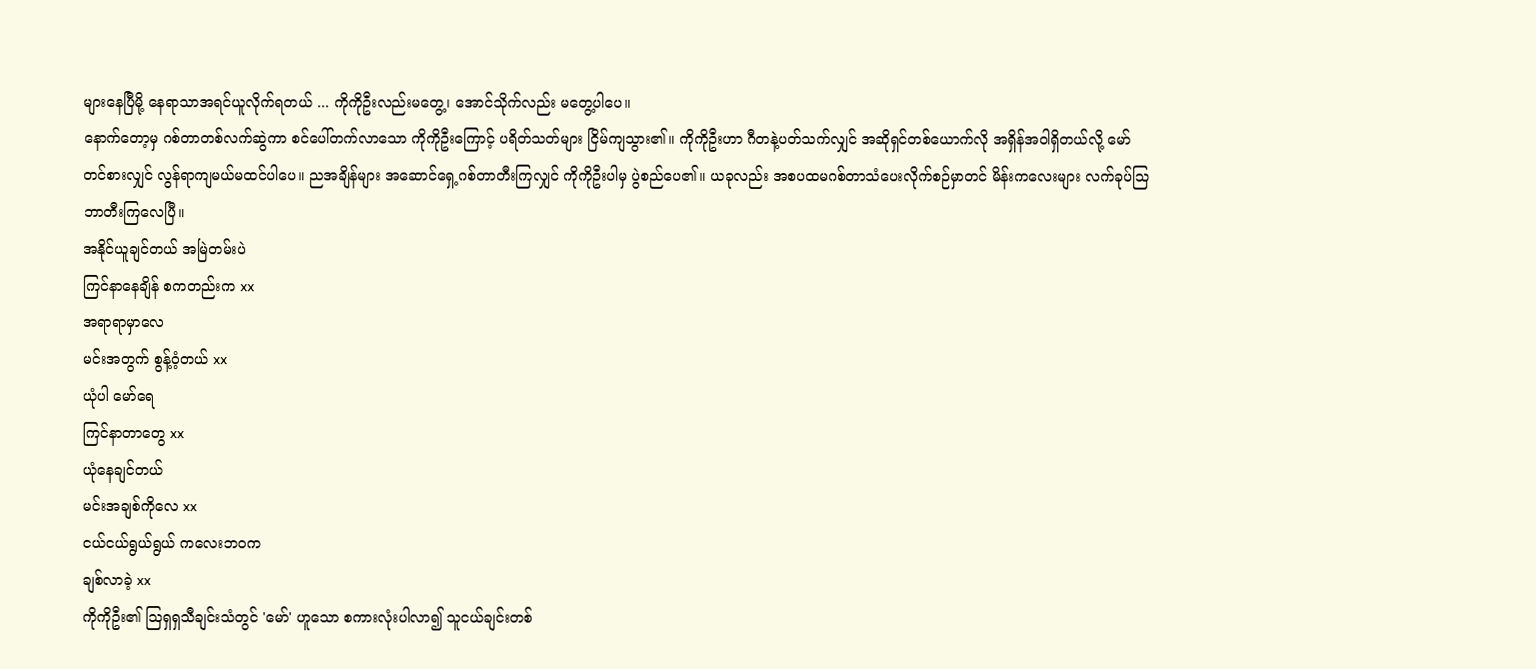များနေပြီမို့ နေရာသာအရင်ယူလိုက်ရတယ် ... ကိုကိုဦးလည်းမတွေ့၊ အောင်သိုက်လည်း မတွေ့ပါပေ။
နောက်တော့မှ ဂစ်တာတစ်လက်ဆွဲကာ စင်ပေါ်တက်လာသော ကိုကိုဦးကြောင့် ပရိတ်သတ်များ ငြိမ်ကျသွား၏။ ကိုကိုဦးဟာ ဂီတနဲ့ပတ်သက်လျှင် အဆိုရှင်တစ်ယောက်လို အရှိန်အဝါရှိတယ်လို့ မော် တင်စားလျှင် လွန်ရာကျမယ်မထင်ပါပေ။ ညအချိန်များ အဆောင်ရှေ့ဂစ်တာတီးကြလျှင် ကိုကိုဦးပါမှ ပွဲစည်ပေ၏။ ယခုလည်း အစပထမဂစ်တာသံပေးလိုက်စဉ်မှာတင် မိန်းကလေးများ လက်ခုပ်ဩဘာတီးကြလေပြီ။
အနိုင်ယူချင်တယ် အမြဲတမ်းပဲ
ကြင်နာနေချိန် စကတည်းက xx
အရာရာမှာလေ
မင်းအတွက် စွန့်ဝံ့တယ် xx
ယုံပါ မော်ရေ
ကြင်နာတာတွေ xx
ယုံနေချင်တယ်
မင်းအချစ်ကိုလေ xx
ငယ်ငယ်ရွယ်ရွယ် ကလေးဘဝက
ချစ်လာခဲ့ xx
ကိုကိုဦး၏ ဩရှရှသီချင်းသံတွင် 'မော်' ဟူသော စကားလုံးပါလာ၍ သူငယ်ချင်းတစ်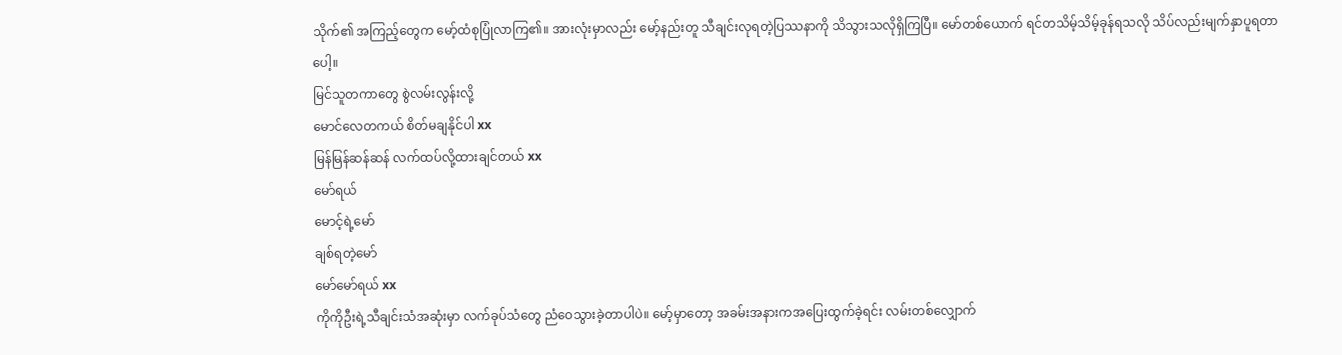သိုက်၏ အကြည့်တွေက မော့်ထံစုပြုံလာကြ၏။ အားလုံးမှာလည်း မော့်နည်းတူ သီချင်းလုရတဲ့ပြဿနာကို သိသွားသလိုရှိကြပြီ။ မော်တစ်ယောက် ရင်တသိမ့်သိမ့်ခုန်ရသလို သိပ်လည်းမျက်နှာပူရတာပေါ့။
မြင်သူတကာတွေ စွဲလမ်းလွန်းလို့
မောင်လေတကယ် စိတ်မချနိုင်ပါ xx
မြန်မြန်ဆန်ဆန် လက်ထပ်လို့ထားချင်တယ် xx
မော်ရယ်
မောင့်ရဲ့မော်
ချစ်ရတဲ့မော်
မော်မော်ရယ် xx
ကိုကိုဦးရဲ့သီချင်းသံအဆုံးမှာ လက်ခုပ်သံတွေ ညံဝေသွားခဲ့တာပါပဲ။ မော့်မှာတော့ အခမ်းအနားကအပြေးထွက်ခဲ့ရင်း လမ်းတစ်လျှောက်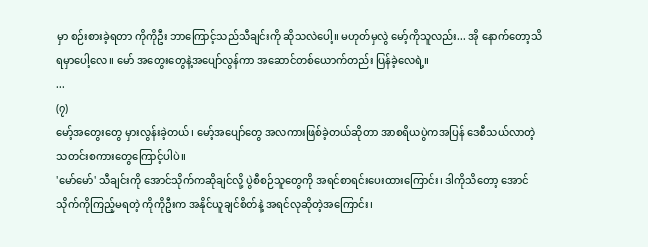မှာ စဉ်းစားခဲ့ရတာ ကိုကိုဦး ဘာကြောင့်သည်သီချင်းကို ဆိုသလဲပေါ့။ မဟုတ်မှလွဲ မော့်ကိုသူလည်း... အို နောက်တော့သိရမှာပေါ့လေ။ မော် အတွေးတွေနဲ့အပျော်လွန်ကာ အဆောင်တစ်ယောက်တည်း ပြန်ခဲ့လေရဲ့။
...
(၇)
မော့်အတွေးတွေ မှားလွန်းခဲ့တယ်၊ မော့်အပျော်တွေ အလကားဖြစ်ခဲ့တယ်ဆိုတာ အာစရိယပွဲကအပြန် ဒေစီသယ်လာတဲ့သတင်းစကားတွေကြောင့်ပါပဲ။
'မော်မော်' သီချင်းကို အောင်သိုက်ကဆိုချင်လို့ ပွဲစီစဉ်သူတွေကို အရင်စာရင်းပေးထားကြောင်း၊ ဒါကိုသိတော့ အောင်သိုက်ကိုကြည့်မရတဲ့ ကိုကိုဦးက အနိုင်ယူချင်စိတ်နဲ့ အရင်လုဆိုတဲ့အကြောင်း၊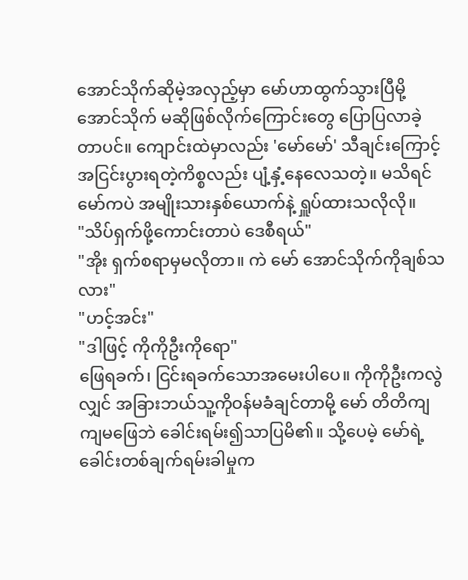အောင်သိုက်ဆိုမဲ့အလှည့်မှာ မော်ဟာထွက်သွားပြီမို့ အောင်သိုက် မဆိုဖြစ်လိုက်ကြောင်းတွေ ပြောပြလာခဲ့တာပင်။ ကျောင်းထဲမှာလည်း 'မော်မော်' သီချင်းကြောင့် အငြင်းပွားရတဲ့ကိစ္စလည်း ပျံ့နှံ့နေလေသတဲ့။ မသိရင် မော်ကပဲ အမျိုးသားနှစ်ယောက်နဲ့ ရှူပ်ထားသလိုလို။
"သိပ်ရှက်ဖို့ကောင်းတာပဲ ဒေစီရယ်"
"အိုး ရှက်စရာမှမလိုတာ။ ကဲ မော် အောင်သိုက်ကိုချစ်သလား"
"ဟင့်အင်း"
"ဒါဖြင့် ကိုကိုဦးကိုရော"
ဖြေရခက်၊ ငြင်းရခက်သောအမေးပါပေ။ ကိုကိုဦးကလွဲလျှင် အခြားဘယ်သူ့ကိုဝန်မခံချင်တာမို့ မော် တိတိကျကျမဖြေဘဲ ခေါင်းရမ်း၍သာပြမိ၏။ သို့ပေမဲ့ မော်ရဲ့ခေါင်းတစ်ချက်ရမ်းခါမှုက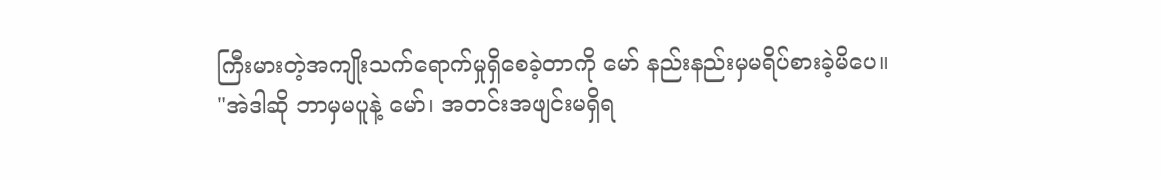ကြီးမားတဲ့အကျိုးသက်ရောက်မှုရှိစေခဲ့တာကို မော် နည်းနည်းမှမရိပ်စားခဲ့မိပေ။
"အဲဒါဆို ဘာမှမပူနဲ့ မော်၊ အတင်းအဖျင်းမရှိရ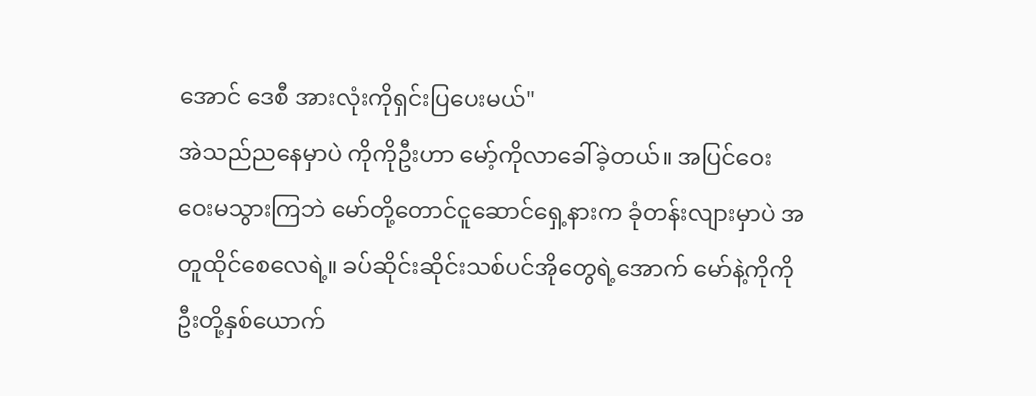အောင် ဒေစီ အားလုံးကိုရှင်းပြပေးမယ်"
အဲသည်ညနေမှာပဲ ကိုကိုဦးဟာ မော့်ကိုလာခေါ်ခဲ့တယ်။ အပြင်ဝေးဝေးမသွားကြဘဲ မော်တို့တောင်ငူဆောင်ရှေ့နားက ခုံတန်းလျားမှာပဲ အတူထိုင်စေလေရဲ့။ ခပ်ဆိုင်းဆိုင်းသစ်ပင်အိုတွေရဲ့အောက် မော်နဲ့ကိုကိုဦးတို့နှစ်ယောက်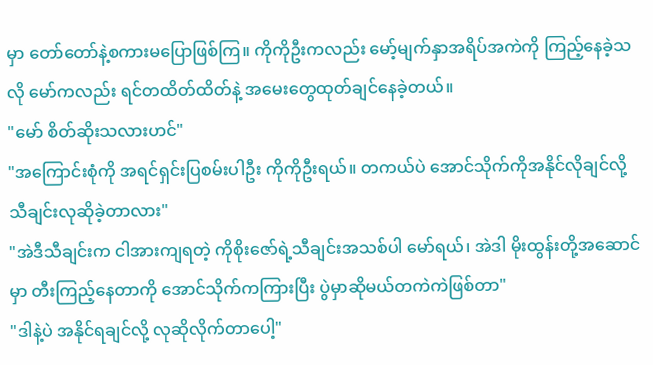မှာ တော်တော်နဲ့စကားမပြောဖြစ်ကြ။ ကိုကိုဦးကလည်း မော့်မျက်နှာအရိပ်အကဲကို ကြည့်နေခဲ့သလို မော်ကလည်း ရင်တထိတ်ထိတ်နဲ့ အမေးတွေထုတ်ချင်နေခဲ့တယ်။
"မော် စိတ်ဆိုးသလားဟင်"
"အကြောင်းစုံကို အရင်ရှင်းပြစမ်းပါဦး ကိုကိုဦးရယ်။ တကယ်ပဲ အောင်သိုက်ကိုအနိုင်လိုချင်လို့ သီချင်းလုဆိုခဲ့တာလား"
"အဲဒီသီချင်းက ငါအားကျရတဲ့ ကိုစိုးဇော်ရဲ့သီချင်းအသစ်ပါ မော်ရယ်၊ အဲဒါ မိုးထွန်းတို့အဆောင်မှာ တီးကြည့်နေတာကို အောင်သိုက်ကကြားပြီး ပွဲမှာဆိုမယ်တကဲကဲဖြစ်တာ"
"ဒါနဲ့ပဲ အနိုင်ရချင်လို့ လုဆိုလိုက်တာပေါ့"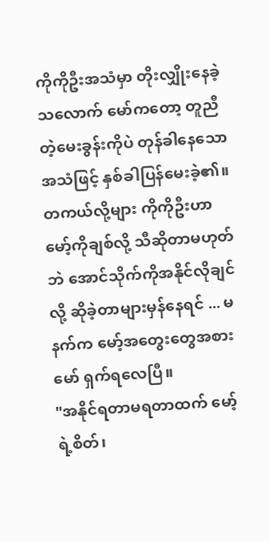ကိုကိုဦးအသံမှာ တိုးလျှိုးနေခဲ့သလောက် မော်ကတော့ တူညီတဲ့မေးခွန်းကိုပဲ တုန်ခါနေသောအသံဖြင့် နှစ်ခါပြန်မေးခဲ့၏။ တကယ်လို့များ ကိုကိုဦးဟာ မော့်ကိုချစ်လို့ သီဆိုတာမဟုတ်ဘဲ အောင်သိုက်ကိုအနိုင်လိုချင်လို့ ဆိုခဲ့တာများမှန်နေရင် ... မနက်က မော့်အတွေးတွေအစား မော် ရှက်ရလေပြီ။
"အနိုင်ရတာမရတာထက် မော့်ရဲ့စိတ်၊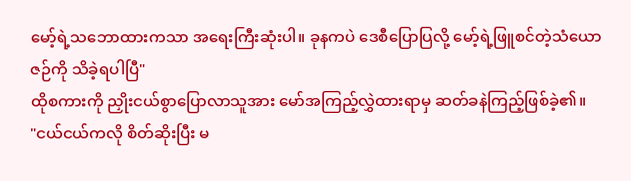မော့်ရဲ့သဘောထားကသာ အရေးကြီးဆုံးပါ။ ခုနကပဲ ဒေစီပြောပြလို့ မော့်ရဲ့ဖြူစင်တဲ့သံယောဇဉ်ကို သိခဲ့ရပါပြီ"
ထိုစကားကို ညှိုးငယ်စွာပြောလာသူအား မော်အကြည့်လွှဲထားရာမှ ဆတ်ခနဲကြည့်ဖြစ်ခဲ့၏။
"ငယ်ငယ်ကလို စိတ်ဆိုးပြီး မ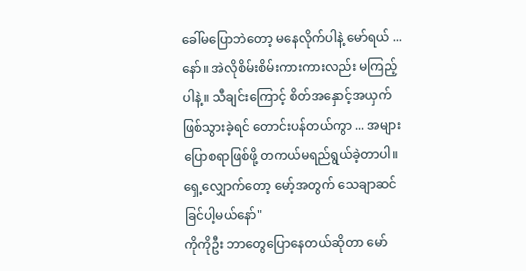ခေါ်မပြောဘဲတော့ မနေလိုက်ပါနဲ့ မော်ရယ် ... နော်။ အဲလိုစိမ်းစိမ်းကားကားလည်း မကြည့်ပါနဲ့။ သီချင်းကြောင့် စိတ်အနှောင့်အယှက် ဖြစ်သွားခဲ့ရင် တောင်းပန်တယ်ကွာ ... အများပြောစရာဖြစ်ဖို့ တကယ်မရည်ရွယ်ခဲ့တာပါ။ ရှေ့လျှောက်တော့ မော့်အတွက် သေချာဆင်ခြင်ပါ့မယ်နော်"
ကိုကိုဦး ဘာတွေပြောနေတယ်ဆိုတာ မော်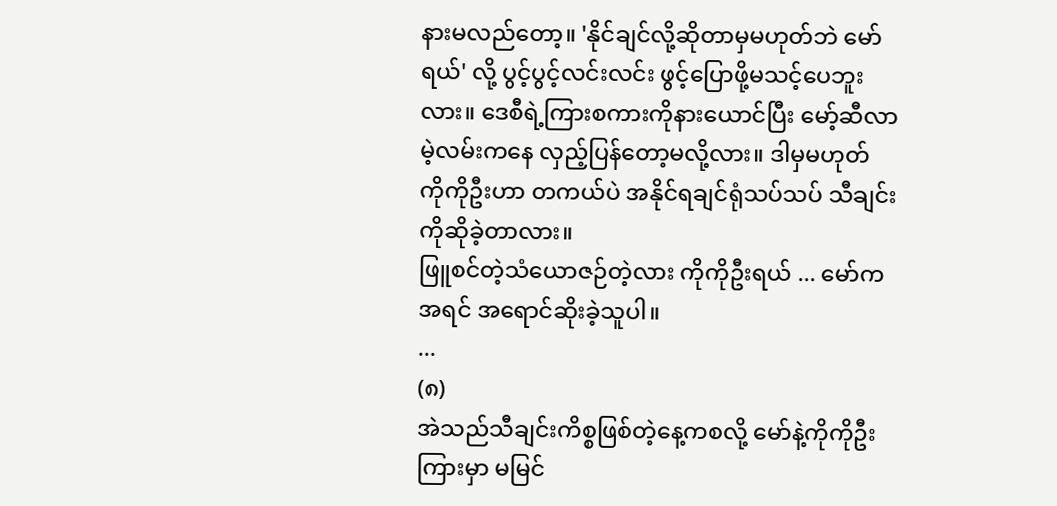နားမလည်တော့။ 'နိုင်ချင်လို့ဆိုတာမှမဟုတ်ဘဲ မော်ရယ်' လို့ ပွင့်ပွင့်လင်းလင်း ဖွင့်ပြောဖို့မသင့်ပေဘူးလား။ ဒေစီရဲ့ကြားစကားကိုနားယောင်ပြီး မော့်ဆီလာမဲ့လမ်းကနေ လှည့်ပြန်တော့မလို့လား။ ဒါမှမဟုတ် ကိုကိုဦးဟာ တကယ်ပဲ အနိုင်ရချင်ရုံသပ်သပ် သီချင်းကိုဆိုခဲ့တာလား။
ဖြူစင်တဲ့သံယောဇဉ်တဲ့လား ကိုကိုဦးရယ် ... မော်ကအရင် အရောင်ဆိုးခဲ့သူပါ။
...
(၈)
အဲသည်သီချင်းကိစ္စဖြစ်တဲ့နေ့ကစလို့ မော်နဲ့ကိုကိုဦးကြားမှာ မမြင်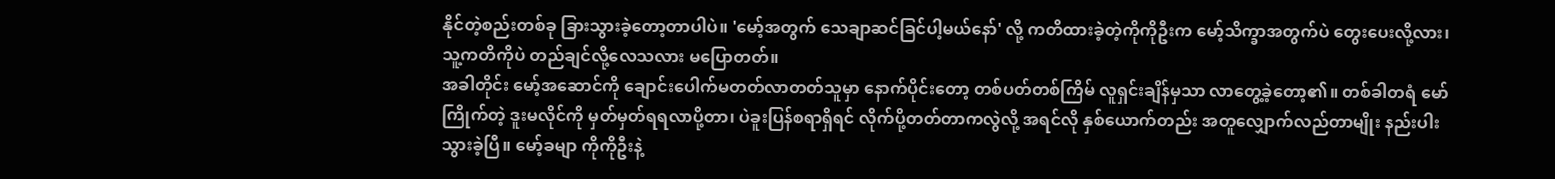နိုင်တဲ့စည်းတစ်ခု ခြားသွားခဲ့တော့တာပါပဲ။ 'မော့်အတွက် သေချာဆင်ခြင်ပါ့မယ်နော်' လို့ ကတိထားခဲ့တဲ့ကိုကိုဦးက မော့်သိက္ခာအတွက်ပဲ တွေးပေးလို့လား၊ သူ့ကတိကိုပဲ တည်ချင်လို့လေသလား မပြောတတ်။
အခါတိုင်း မော့်အဆောင်ကို ချောင်းပေါက်မတတ်လာတတ်သူမှာ နောက်ပိုင်းတော့ တစ်ပတ်တစ်ကြိမ် လူရှင်းချိန်မှသာ လာတွေ့ခဲ့တော့၏။ တစ်ခါတရံ မော်ကြိုက်တဲ့ ဒူးမလိုင်ကို မှတ်မှတ်ရရလာပို့တာ၊ ပဲခူးပြန်စရာရှိရင် လိုက်ပို့တတ်တာကလွဲလို့ အရင်လို နှစ်ယောက်တည်း အတူလျှောက်လည်တာမျိုး နည်းပါးသွားခဲ့ပြီ။ မော့်ခမျာ ကိုကိုဦးနဲ့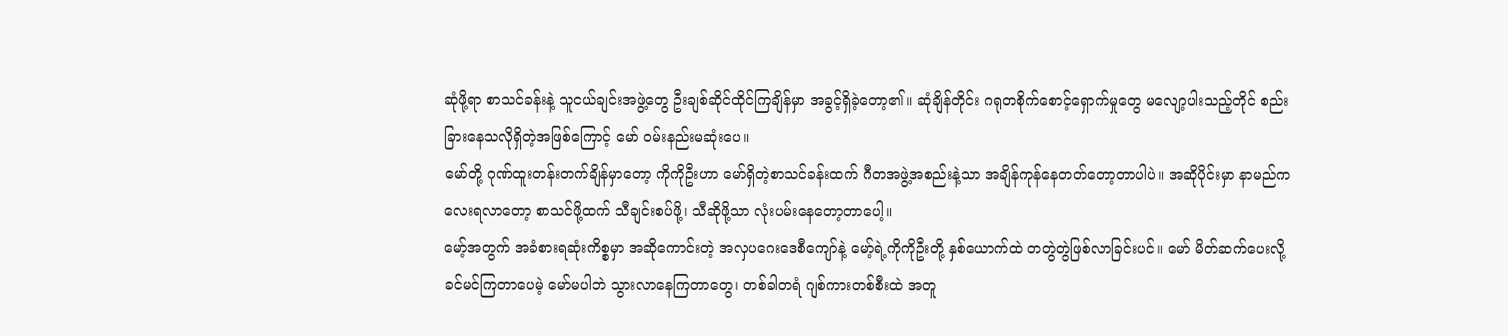ဆုံဖို့ရာ စာသင်ခန်းနဲ့ သူငယ်ချင်းအဖွဲ့တွေ ဦးချစ်ဆိုင်ထိုင်ကြချိန်မှာ အခွင့်ရှိခဲ့တော့၏။ ဆုံချိန်တိုင်း ဂရုတစိုက်စောင့်ရှောက်မှုတွေ မလျော့ပါးသည့်တိုင် စည်းခြားနေသလိုရှိတဲ့အဖြစ်ကြောင့် မော် ဝမ်းနည်းမဆုံးပေ။
မော်တို့ ဂုဏ်ထူးတန်းတက်ချိန်မှာတော့ ကိုကိုဦးဟာ မော်ရှိတဲ့စာသင်ခန်းထက် ဂီတအဖွဲ့အစည်းနဲ့သာ အချိန်ကုန်နေတတ်တော့တာပါပဲ။ အဆိုပိုင်းမှာ နာမည်ကလေးရလာတော့ စာသင်ဖို့ထက် သီချင်းစပ်ဖို့၊ သီဆိုဖို့သာ လုံးပမ်းနေတော့တာပေါ့။
မော့်အတွက် အခံစားရဆုံးကိစ္စမှာ အဆိုကောင်းတဲ့ အလှပဂေးဒေစီကျော်နဲ့ မော့်ရဲ့ကိုကိုဦးတို့ နှစ်ယောက်ထဲ တတွဲတွဲဖြစ်လာခြင်းပင်။ မော် မိတ်ဆက်ပေးလို့ ခင်မင်ကြတာပေမဲ့ မော်မပါဘဲ သွားလာနေကြတာတွေ၊ တစ်ခါတရံ ဂျစ်ကားတစ်စီးထဲ အတူ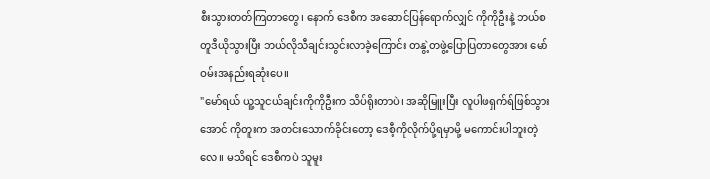စီးသွားတတ်ကြတာတွေ၊ နောက် ဒေစီက အဆောင်ပြန်ရောက်လျှင် ကိုကိုဦးနဲ့ ဘယ်စတူဒီယိုသွားပြီး ဘယ်လိုသီချင်းသွင်းလာခဲ့ကြောင်း တနွဲ့တဖွဲ့ပြောပြတာတွေအား မော် ဝမ်းအနည်းရဆုံးပေ။
"မော်ရယ် ယူ့သူငယ်ချင်းကိုကိုဦးက သိပ်ရိုးတာပဲ၊ အဆိုမြူးပြီး လူပါဖရှက်ရ်ဖြစ်သွားအောင် ကိုတူးက အတင်းသောက်ခိုင်းတော့ ဒေစီ့ကိုလိုက်ပို့ရမှာမို့ မကောင်းပါဘူးတဲ့လေ။ မသိရင် ဒေစီကပဲ သူမူး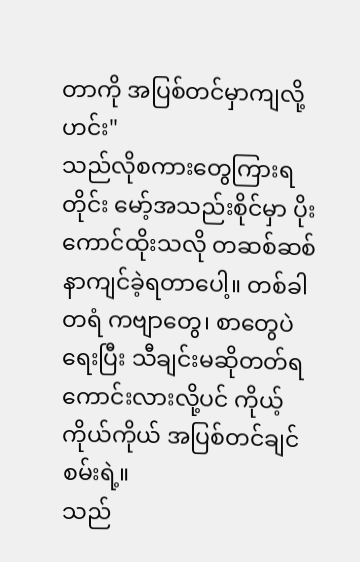တာကို အပြစ်တင်မှာကျလို့ ဟင်း"
သည်လိုစကားတွေကြားရတိုင်း မော့်အသည်းစိုင်မှာ ပိုးကောင်ထိုးသလို တဆစ်ဆစ်နာကျင်ခဲ့ရတာပေါ့။ တစ်ခါတရံ ကဗျာတွေ၊ စာတွေပဲရေးပြီး သီချင်းမဆိုတတ်ရကောင်းလားလို့ပင် ကိုယ့်ကိုယ်ကိုယ် အပြစ်တင်ချင်စမ်းရဲ့။
သည်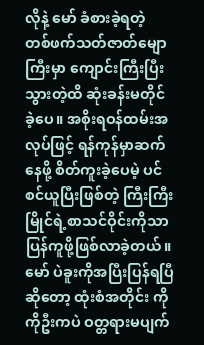လိုနဲ့ မော် ခံစားခဲ့ရတဲ့ တစ်ဖက်သတ်ဇာတ်မျောကြီးမှာ ကျောင်းကြီးပြီးသွားတဲ့ထိ ဆုံးခန်းမတိုင်ခဲ့ပေ။ အစိုးရဝန်ထမ်းအလုပ်ဖြင့် ရန်ကုန်မှာဆက်နေဖို့ စိတ်ကူးခဲ့ပေမဲ့ ပင်စင်ယူပြီးဖြစ်တဲ့ ကြီးကြီးမြိုင်ရဲ့စာသင်ဝိုင်းကိုသာ ပြန်ကူဖို့ဖြစ်လာခဲ့တယ်။ မော် ပဲခူးကိုအပြီးပြန်ရပြီဆိုတော့ ထုံးစံအတိုင်း ကိုကိုဦးကပဲ ဝတ္တရားမပျက်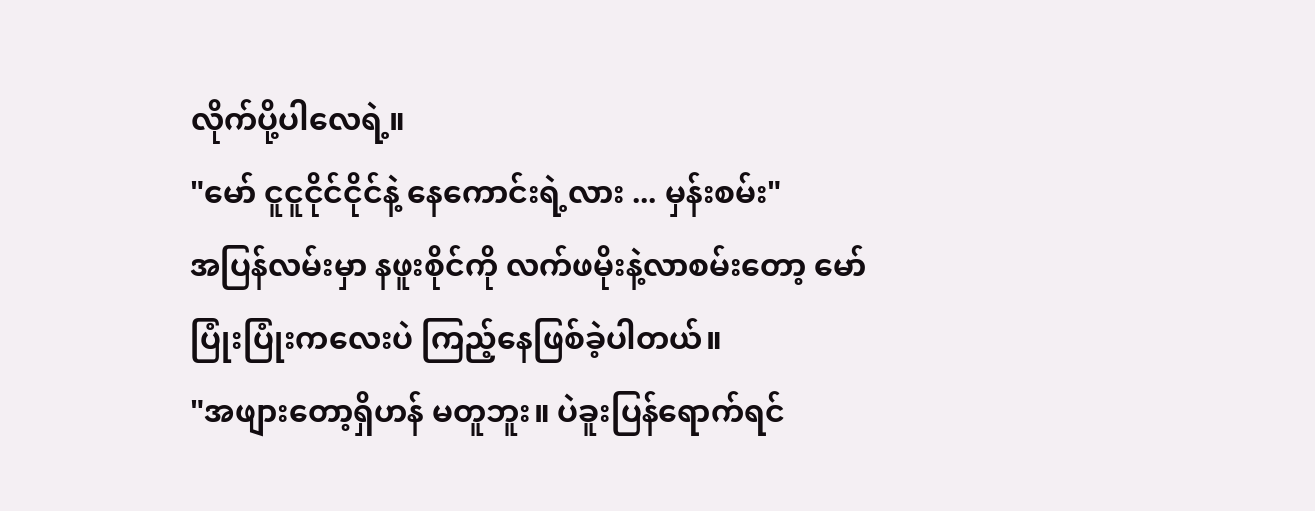လိုက်ပို့ပါလေရဲ့။
"မော် ငူငူငိုင်ငိုင်နဲ့ နေကောင်းရဲ့လား ... မှန်းစမ်း"
အပြန်လမ်းမှာ နဖူးစိုင်ကို လက်ဖမိုးနဲ့လာစမ်းတော့ မော် ပြုံးပြုံးကလေးပဲ ကြည့်နေဖြစ်ခဲ့ပါတယ်။
"အဖျားတော့ရှိဟန် မတူဘူး။ ပဲခူးပြန်ရောက်ရင်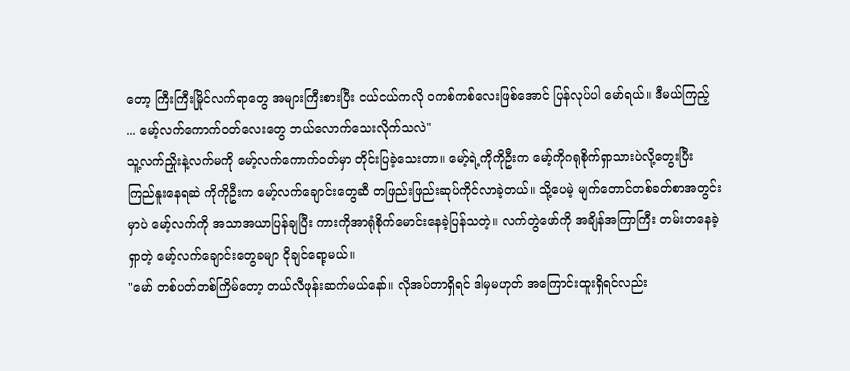တော့ ကြီးကြီးမြိုင်လက်ရာတွေ အများကြီးစားပြီး ငယ်ငယ်ကလို ဝကစ်ကစ်လေးဖြစ်အောင် ပြန်လုပ်ပါ မော်ရယ်။ ဒီမယ်ကြည့် ... မော့်လက်ကောက်ဝတ်လေးတွေ ဘယ်လောက်သေးလိုက်သလဲ"
သူ့လက်ညှိုးနဲ့လက်မကို မော့်လက်ကောက်ဝတ်မှာ တိုင်းပြခဲ့သေးတာ။ မော့်ရဲ့ကိုကိုဦးက မော့်ကိုဂရုစိုက်ရှာသားပဲလို့တွေးပြီး ကြည်နူးနေရဆဲ ကိုကိုဦးက မော့်လက်ချောင်းတွေဆီ တဖြည်းဖြည်းဆုပ်ကိုင်လာခဲ့တယ်။ သို့ပေမဲ့ မျက်တောင်တစ်ခတ်စာအတွင်းမှာပဲ မော့်လက်ကို အသာအယာပြန်ချပြီး ကားကိုအာရုံစိုက်မောင်းနေခဲ့ပြန်သတဲ့။ လက်တွဲဖော်ကို အချိန်အကြာကြီး တမ်းတနေခဲ့ရှာတဲ့ မော့်လက်ချောင်းတွေခမျာ ငိုချင်ရော့မယ်။
"မော် တစ်ပတ်တစ်ကြိမ်တော့ တယ်လီဖုန်းဆက်မယ်နော်။ လိုအပ်တာရှိရင် ဒါမှမဟုတ် အကြောင်းထူးရှိရင်လည်း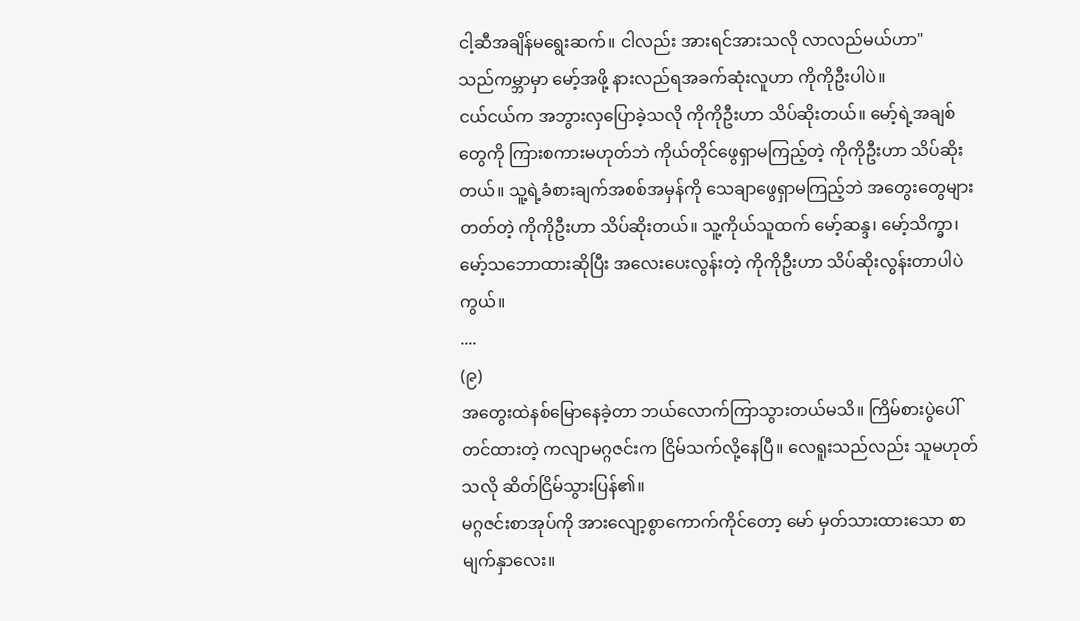ငါ့ဆီအချိန်မရွေးဆက်။ ငါလည်း အားရင်အားသလို လာလည်မယ်ဟာ"
သည်ကမ္ဘာမှာ မော့်အဖို့ နားလည်ရအခက်ဆုံးလူဟာ ကိုကိုဦးပါပဲ။
ငယ်ငယ်က အဘွားလှပြောခဲ့သလို ကိုကိုဦးဟာ သိပ်ဆိုးတယ်။ မော့်ရဲ့အချစ်တွေကို ကြားစကားမဟုတ်ဘဲ ကိုယ်တိုင်ဖွေရှာမကြည့်တဲ့ ကိုကိုဦးဟာ သိပ်ဆိုးတယ်။ သူ့ရဲ့ခံစားချက်အစစ်အမှန်ကို သေချာဖွေရှာမကြည့်ဘဲ အတွေးတွေများတတ်တဲ့ ကိုကိုဦးဟာ သိပ်ဆိုးတယ်။ သူ့ကိုယ်သူထက် မော့်ဆန္ဒ၊ မော့်သိက္ခာ၊ မော့်သဘောထားဆိုပြီး အလေးပေးလွန်းတဲ့ ကိုကိုဦးဟာ သိပ်ဆိုးလွန်းတာပါပဲကွယ်။
....
(၉)
အတွေးထဲနစ်မြောနေခဲ့တာ ဘယ်လောက်ကြာသွားတယ်မသိ။ ကြိမ်စားပွဲပေါ်တင်ထားတဲ့ ကလျာမဂ္ဂဇင်းက ငြိမ်သက်လို့နေပြီ။ လေရူးသည်လည်း သူမဟုတ်သလို ဆိတ်ငြိမ်သွားပြန်၏။
မဂ္ဂဇင်းစာအုပ်ကို အားလျော့စွာကောက်ကိုင်တော့ မော် မှတ်သားထားသော စာမျက်နှာလေး။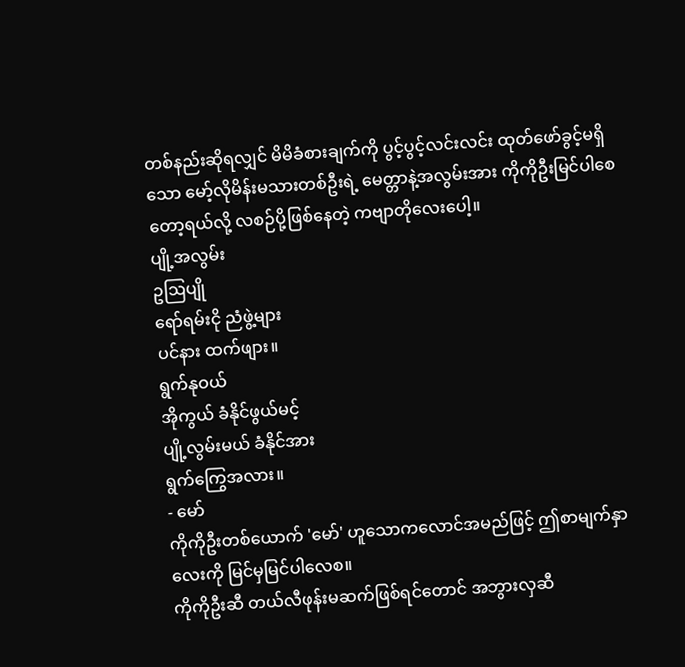တစ်နည်းဆိုရလျှင် မိမိခံစားချက်ကို ပွင့်ပွင့်လင်းလင်း ထုတ်ဖော်ခွင့်မရှိသော မော့်လိုမိန်းမသားတစ်ဦးရဲ့ မေတ္တာနဲ့အလွမ်းအား ကိုကိုဦးမြင်ပါစေတော့ရယ်လို့ လစဉ်ပို့ဖြစ်နေတဲ့ ကဗျာတိုလေးပေါ့။
ပျို့အလွမ်း
ဥဩပျို
ရော်ရမ်းငို ညံဖွဲ့များ
ပင်နား ထက်ဖျား။
ရွက်နုဝယ်
အိုကွယ် ခံနိုင်ဖွယ်မင့်
ပျို့လွမ်းမယ် ခံနိုင်အား
ရွက်ကြွေအလား။
- မော်
ကိုကိုဦးတစ်ယောက် 'မော်' ဟူသောကလောင်အမည်ဖြင့် ဤစာမျက်နှာလေးကို မြင်မှမြင်ပါလေစ။
ကိုကိုဦးဆီ တယ်လီဖုန်းမဆက်ဖြစ်ရင်တောင် အဘွားလှဆီ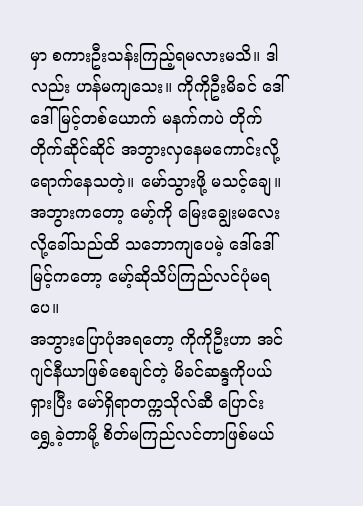မှာ စကားဦးသန်းကြည့်ရမလားမသိ။ ဒါလည်း ဟန်မကျသေး။ ကိုကိုဦးမိခင် ဒေါ်ဒေါ်မြင့်တစ်ယောက် မနက်ကပဲ တိုက်တိုက်ဆိုင်ဆိုင် အဘွားလှနေမကောင်းလို့ ရောက်နေသတဲ့။ မော်သွားဖို့ မသင့်ချေ။ အဘွားကတော့ မော့်ကို မြေးချွေးမလေးလို့ခေါ်သည်ထိ သဘောကျပေမဲ့ ဒေါ်ဒေါ်မြင့်ကတော့ မော့်ဆိုသိပ်ကြည်လင်ပုံမရပေ။
အဘွားပြောပုံအရတော့ ကိုကိုဦးဟာ အင်ဂျင်နီယာဖြစ်စေချင်တဲ့ မိခင်ဆန္ဒကိုပယ်ရှားပြီး မော်ရှိရာတက္ကသိုလ်ဆီ ပြောင်းရွှေ့ခဲ့တာမို့ စိတ်မကြည်လင်တာဖြစ်မယ်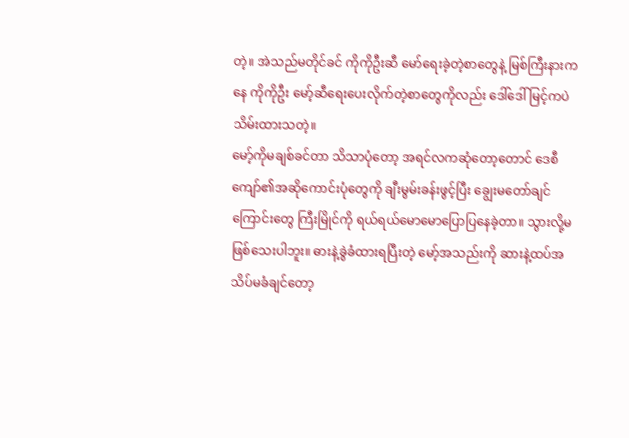တဲ့။ အဲသည်မတိုင်ခင် ကိုကိုဦးဆီ မော်ရေးခဲ့တဲ့စာတွေနဲ့ မြစ်ကြီးနားကနေ ကိုကိုဦး မော့်ဆီရေးပေးလိုက်တဲ့စာတွေကိုလည်း ဒေါ်ဒေါ်မြင့်ကပဲ သိမ်းထားသတဲ့။
မော့်ကိုမချစ်ခင်တာ သိသာပုံတော့ အရင်လကဆုံတော့တောင် ဒေစီကျော်၏အဆိုကောင်းပုံတွေကို ချီးမွမ်းခန်းဖွင့်ပြီး ချွေးမတော်ချင်ကြောင်းတွေ ကြီးမြိုင်ကို ရယ်ရယ်မောမောပြောပြနေခဲ့တာ။ သွားလို့မဖြစ်သေးပါဘူး။ ဓားနဲ့ခွဲခံထားရပြီးတဲ့ မော့်အသည်းကို ဆားနဲ့ထပ်အသိပ်မခံချင်တော့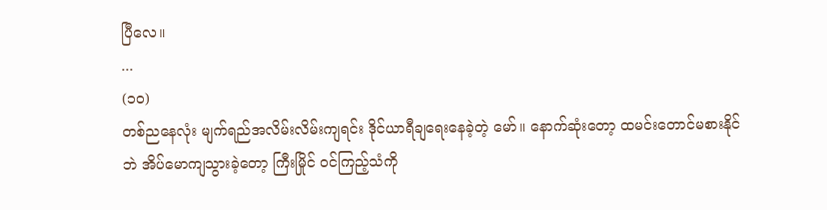ပြီလေ။
...
(၁၀)
တစ်ညနေလုံး မျက်ရည်အလိမ်းလိမ်းကျရင်း ဒိုင်ယာရီချရေးနေခဲ့တဲ့ မော်။ နောက်ဆုံးတော့ ထမင်းတောင်မစားနိုင်ဘဲ အိပ်မောကျသွားခဲ့တော့ ကြီးမြိုင် ဝင်ကြည့်သံကို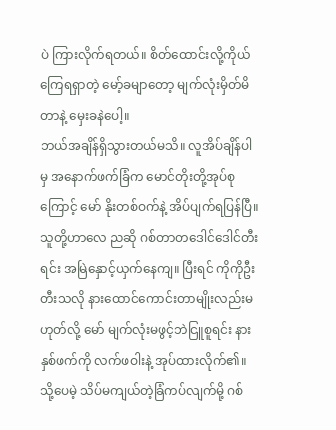ပဲ ကြားလိုက်ရတယ်။ စိတ်ထောင်းလို့ကိုယ်ကြေရရှာတဲ့ မော့်ခမျာတော့ မျက်လုံးမှိတ်မိတာနဲ့ မှေးခနဲပေါ့။
ဘယ်အချိန်ရှိသွားတယ်မသိ။ လူအိပ်ချိန်ပါမှ အနောက်ဖက်ခြံက မောင်တိုးတို့အုပ်စုကြောင့် မော် နိုးတစ်ဝက်နဲ့ အိပ်ပျက်ရပြန်ပြီ။သူတို့ဟာလေ ညဆို ဂစ်တာတဒေါင်ဒေါင်တီးရင်း အမြဲနှောင့်ယှက်နေကျ။ ပြီးရင် ကိုကိုဦးတီးသလို နားထောင်ကောင်းတာမျိုးလည်းမဟုတ်လို့ မော် မျက်လုံးမဖွင့်ဘဲငြူစူရင်း နားနှစ်ဖက်ကို လက်ဖဝါးနဲ့ အုပ်ထားလိုက်၏။
သို့ပေမဲ့ သိပ်မကျယ်တဲ့ခြံကပ်လျက်မို့ ဂစ်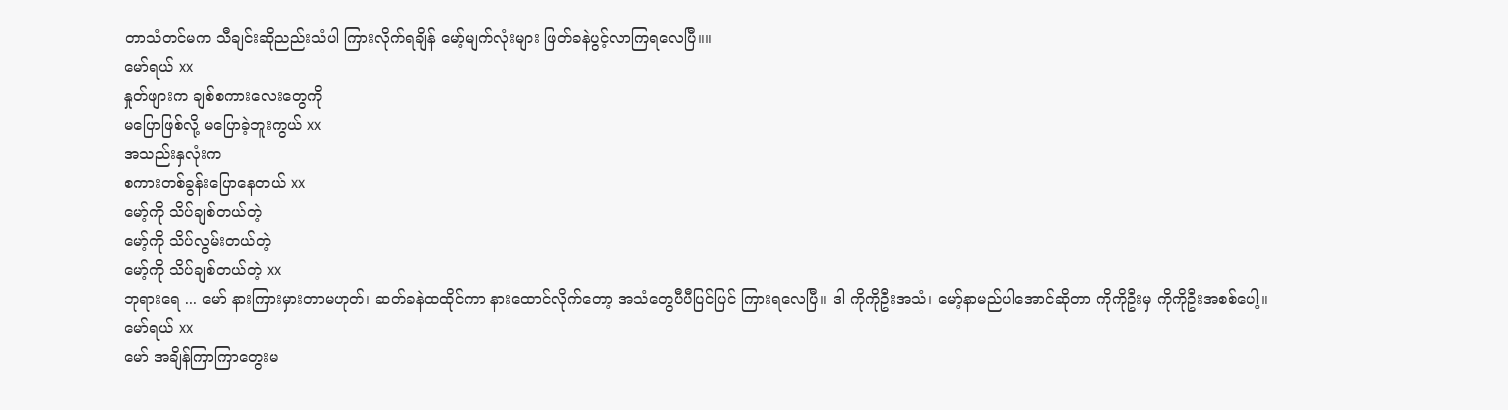တာသံတင်မက သီချင်းဆိုညည်းသံပါ ကြားလိုက်ရချိန် မော့်မျက်လုံးများ ဖြတ်ခနဲပွင့်လာကြရလေပြီ။။
မော်ရယ် xx
နှုတ်ဖျားက ချစ်စကားလေးတွေကို
မပြောဖြစ်လို့ မပြောခဲ့ဘူးကွယ် xx
အသည်းနှလုံးက
စကားတစ်ခွန်းပြောနေတယ် xx
မော့်ကို သိပ်ချစ်တယ်တဲ့
မော့်ကို သိပ်လွမ်းတယ်တဲ့
မော့်ကို သိပ်ချစ်တယ်တဲ့ xx
ဘုရားရေ ... မော် နားကြားမှားတာမဟုတ်၊ ဆတ်ခနဲထထိုင်ကာ နားထောင်လိုက်တော့ အသံတွေပီပီပြင်ပြင် ကြားရလေပြီ။ ဒါ ကိုကိုဦးအသံ၊ မော့်နာမည်ပါအောင်ဆိုတာ ကိုကိုဦးမှ ကိုကိုဦးအစစ်ပေါ့။
မော်ရယ် xx
မော် အချိန်ကြာကြာတွေးမ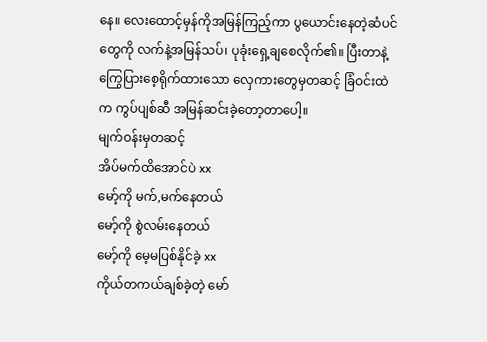နေ။ လေးထောင့်မှန်ကိုအမြန်ကြည့်ကာ ပွယောင်းနေတဲ့ဆံပင်တွေကို လက်နဲ့အမြန်သပ်၊ ပုခုံးရှေ့ချစေလိုက်၏။ ပြီးတာနဲ့ ကြွေပြားစေ့ရိုက်ထားသော လှေကားတွေမှတဆင့် ခြံဝင်းထဲက ကွပ်ပျစ်ဆီ အမြန်ဆင်းခဲ့တော့တာပေါ့။
မျက်ဝန်းမှတဆင့်
အိပ်မက်ထိအောင်ပဲ xx
မော့်ကို မက်,မက်နေတယ်
မော့်ကို စွဲလမ်းနေတယ်
မော့်ကို မေ့မပြစ်နိုင်ခဲ့ xx
ကိုယ်တကယ်ချစ်ခဲ့တဲ့ မော်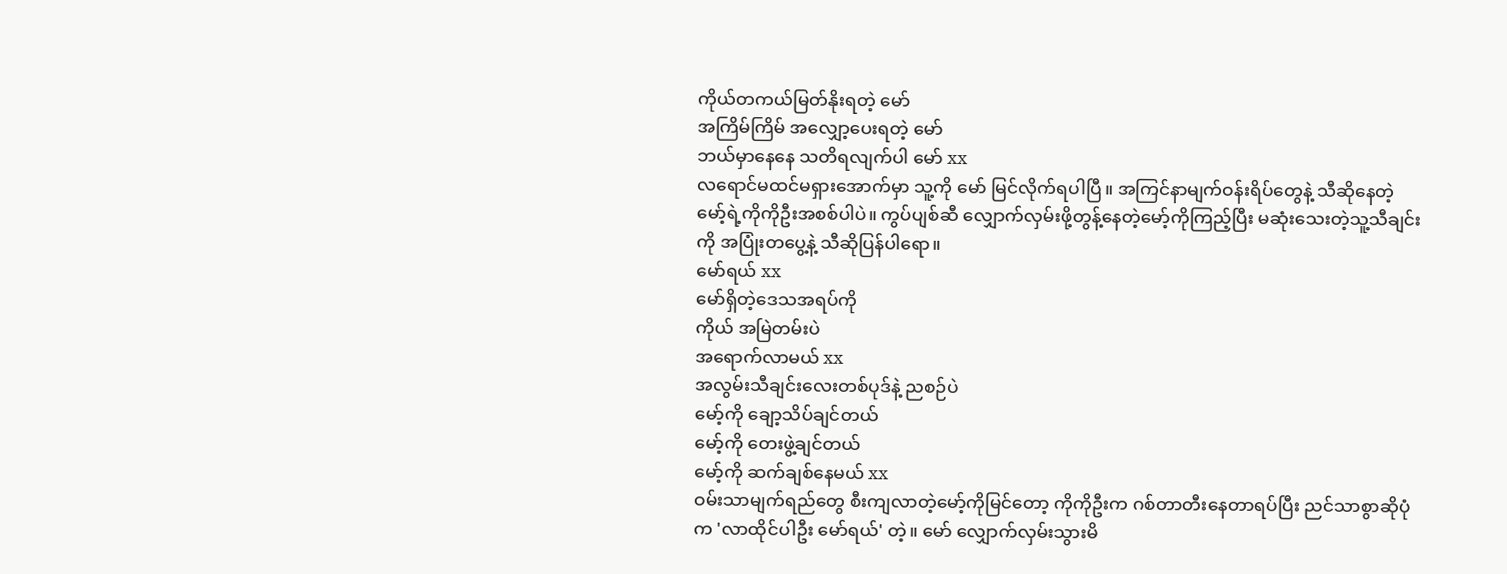ကိုယ်တကယ်မြတ်နိုးရတဲ့ မော်
အကြိမ်ကြိမ် အလျှော့ပေးရတဲ့ မော်
ဘယ်မှာနေနေ သတိရလျက်ပါ မော် xx
လရောင်မထင်မရှားအောက်မှာ သူ့ကို မော် မြင်လိုက်ရပါပြီ။ အကြင်နာမျက်ဝန်းရိပ်တွေနဲ့ သီဆိုနေတဲ့ မော့်ရဲ့ကိုကိုဦးအစစ်ပါပဲ။ ကွပ်ပျစ်ဆီ လျှောက်လှမ်းဖို့တွန့်နေတဲ့မော့်ကိုကြည့်ပြီး မဆုံးသေးတဲ့သူ့သီချင်းကို အပြုံးတပွေ့နဲ့ သီဆိုပြန်ပါရော။
မော်ရယ် xx
မော်ရှိတဲ့ဒေသအရပ်ကို
ကိုယ် အမြဲတမ်းပဲ
အရောက်လာမယ် xx
အလွမ်းသီချင်းလေးတစ်ပုဒ်နဲ့ ညစဉ်ပဲ
မော့်ကို ချော့သိပ်ချင်တယ်
မော့်ကို တေးဖွဲ့ချင်တယ်
မော့်ကို ဆက်ချစ်နေမယ် xx
ဝမ်းသာမျက်ရည်တွေ စီးကျလာတဲ့မော့်ကိုမြင်တော့ ကိုကိုဦးက ဂစ်တာတီးနေတာရပ်ပြီး ညင်သာစွာဆိုပုံက 'လာထိုင်ပါဦး မော်ရယ်' တဲ့။ မော် လျှောက်လှမ်းသွားမိ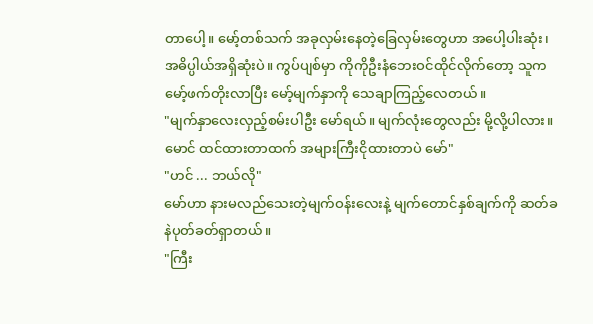တာပေါ့။ မော့်တစ်သက် အခုလှမ်းနေတဲ့ခြေလှမ်းတွေဟာ အပေါ့ပါးဆုံး၊ အဓိပ္ပါယ်အရှိဆုံးပဲ။ ကွပ်ပျစ်မှာ ကိုကိုဦးနံဘေးဝင်ထိုင်လိုက်တော့ သူက မော့်ဖက်တိုးလာပြီး မော့်မျက်နှာကို သေချာကြည့်လေတယ်။
"မျက်နှာလေးလှည့်စမ်းပါဦး မော်ရယ်။ မျက်လုံးတွေလည်း မို့လို့ပါလား။ မောင် ထင်ထားတာထက် အများကြီးငိုထားတာပဲ မော်"
"ဟင် ... ဘယ်လို"
မော်ဟာ နားမလည်သေးတဲ့မျက်ဝန်းလေးနဲ့ မျက်တောင်နှစ်ချက်ကို ဆတ်ခနဲပုတ်ခတ်ရှာတယ်။
"ကြီး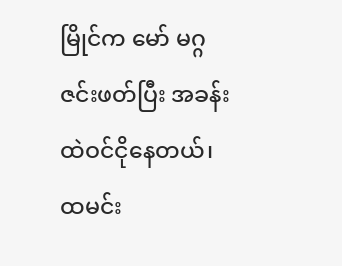မြိုင်က မော် မဂ္ဂဇင်းဖတ်ပြီး အခန်းထဲဝင်ငိုနေတယ်၊ ထမင်း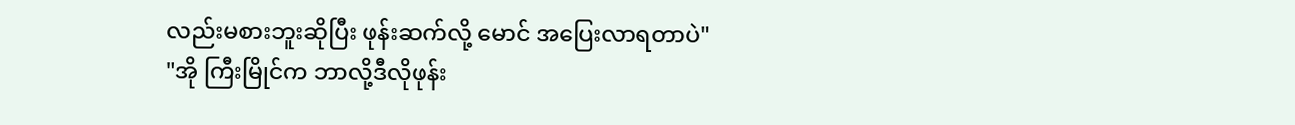လည်းမစားဘူးဆိုပြီး ဖုန်းဆက်လို့ မောင် အပြေးလာရတာပဲ"
"အို ကြီးမြိုင်က ဘာလို့ဒီလိုဖုန်း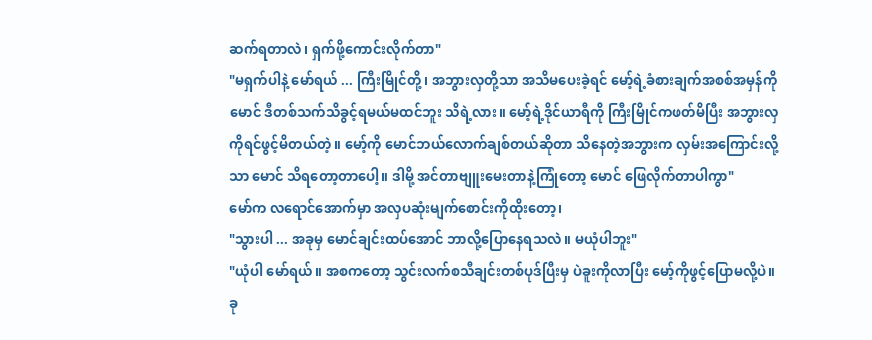ဆက်ရတာလဲ၊ ရှက်ဖို့ကောင်းလိုက်တာ"
"မရှက်ပါနဲ့ မော်ရယ် ... ကြီးမြိုင်တို့၊ အဘွားလှတို့သာ အသိမပေးခဲ့ရင် မော့်ရဲ့ခံစားချက်အစစ်အမှန်ကို မောင် ဒီတစ်သက်သိခွင့်ရမယ်မထင်ဘူး သိရဲ့လား။ မော့်ရဲ့ဒိုင်ယာရီကို ကြီးမြိုင်ကဖတ်မိပြီး အဘွားလှကိုရင်ဖွင့်မိတယ်တဲ့။ မော့်ကို မောင်ဘယ်လောက်ချစ်တယ်ဆိုတာ သိနေတဲ့အဘွားက လှမ်းအကြောင်းလို့သာ မောင် သိရတော့တာပေါ့။ ဒါမို့ အင်တာဗျူးမေးတာနဲ့ကြုံတော့ မောင် ဖြေလိုက်တာပါကွာ"
မော်က လရောင်အောက်မှာ အလှပဆုံးမျက်စောင်းကိုထိုးတော့၊
"သွားပါ ... အခုမှ မောင်ချင်းထပ်အောင် ဘာလို့ပြောနေရသလဲ။ မယုံပါဘူး"
"ယုံပါ မော်ရယ်။ အစကတော့ သွင်းလက်စသီချင်းတစ်ပုဒ်ပြီးမှ ပဲခူးကိုလာပြီး မော့်ကိုဖွင့်ပြောမလို့ပဲ။ ခု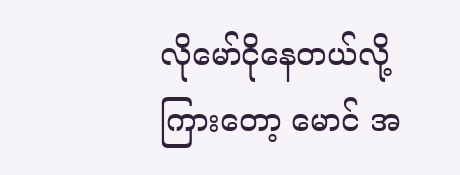လိုမော်ငိုနေတယ်လို့ကြားတော့ မောင် အ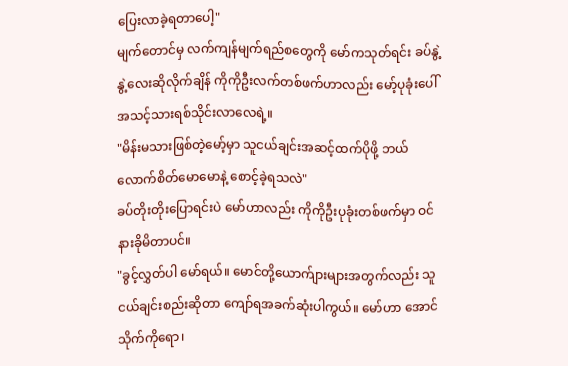ပြေးလာခဲ့ရတာပေါ့"
မျက်တောင်မှ လက်ကျန်မျက်ရည်စတွေကို မော်ကသုတ်ရင်း ခပ်နွဲ့နွဲ့လေးဆိုလိုက်ချိန် ကိုကိုဦးလက်တစ်ဖက်ဟာလည်း မော့်ပုခုံးပေါ် အသင့်သားရစ်သိုင်းလာလေရဲ့။
"မိန်းမသားဖြစ်တဲ့မော့်မှာ သူငယ်ချင်းအဆင့်ထက်ပိုဖို့ ဘယ်လောက်စိတ်မောမောနဲ့ စောင့်ခဲ့ရသလဲ"
ခပ်တိုးတိုးပြောရင်းပဲ မော်ဟာလည်း ကိုကိုဦးပုခုံးတစ်ဖက်မှာ ဝင်နားခိုမိတာပင်။
"ခွင့်လွှတ်ပါ မော်ရယ်။ မောင်တို့ယောက်ျားများအတွက်လည်း သူငယ်ချင်းစည်းဆိုတာ ကျော်ရအခက်ဆုံးပါကွယ်။ မော်ဟာ အောင်သိုက်ကိုရော၊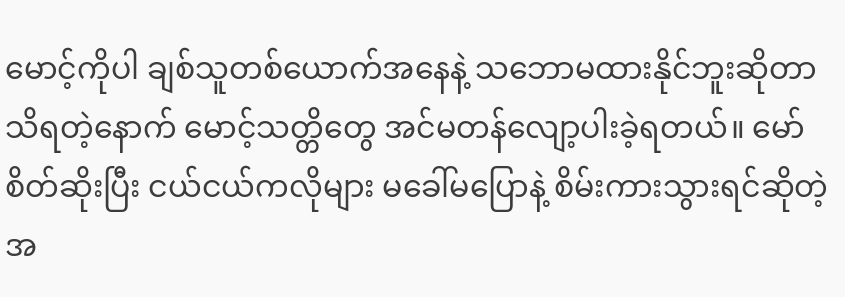မောင့်ကိုပါ ချစ်သူတစ်ယောက်အနေနဲ့ သဘောမထားနိုင်ဘူးဆိုတာ သိရတဲ့နောက် မောင့်သတ္တိတွေ အင်မတန်လျော့ပါးခဲ့ရတယ်။ မော် စိတ်ဆိုးပြီး ငယ်ငယ်ကလိုများ မခေါ်မပြောနဲ့ စိမ်းကားသွားရင်ဆိုတဲ့အ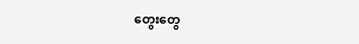တွေးတွေ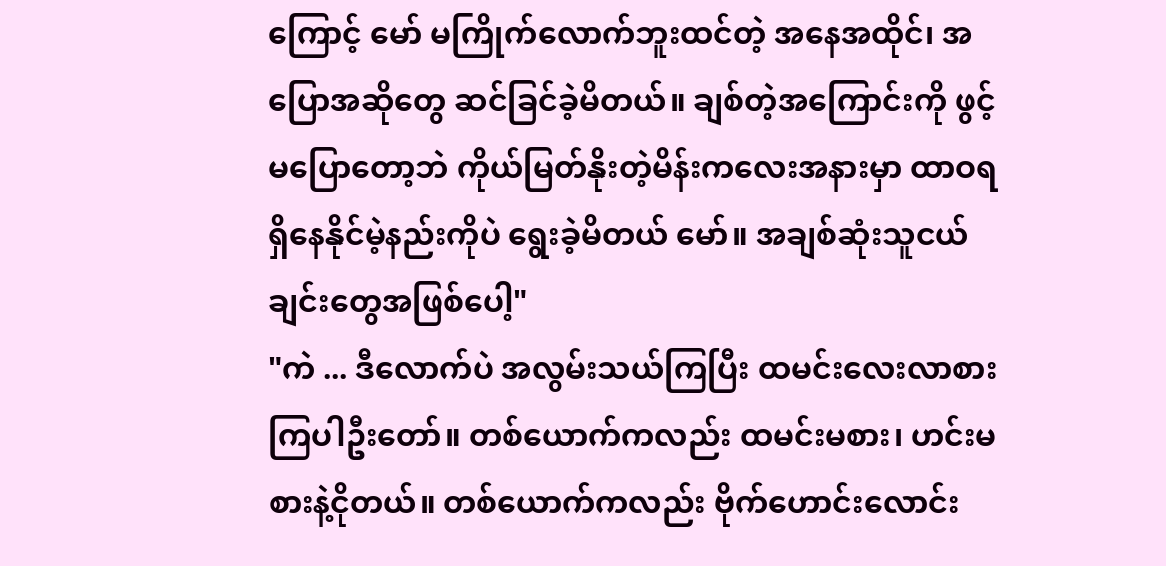ကြောင့် မော် မကြိုက်လောက်ဘူးထင်တဲ့ အနေအထိုင်၊ အပြောအဆိုတွေ ဆင်ခြင်ခဲ့မိတယ်။ ချစ်တဲ့အကြောင်းကို ဖွင့်မပြောတော့ဘဲ ကိုယ်မြတ်နိုးတဲ့မိန်းကလေးအနားမှာ ထာဝရရှိနေနိုင်မဲ့နည်းကိုပဲ ရွေးခဲ့မိတယ် မော်။ အချစ်ဆုံးသူငယ်ချင်းတွေအဖြစ်ပေါ့"
"ကဲ ... ဒီလောက်ပဲ အလွမ်းသယ်ကြပြီး ထမင်းလေးလာစားကြပါဦးတော်။ တစ်ယောက်ကလည်း ထမင်းမစား၊ ဟင်းမစားနဲ့ငိုတယ်။ တစ်ယောက်ကလည်း ဗိုက်ဟောင်းလောင်း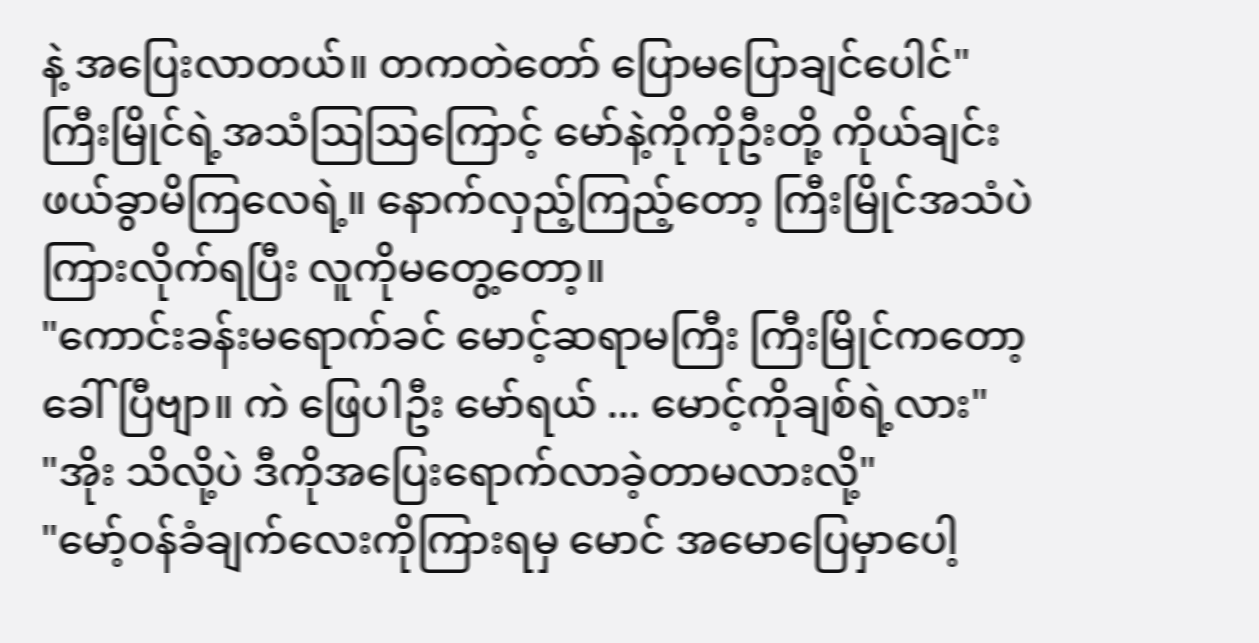နဲ့ အပြေးလာတယ်။ တကတဲတော် ပြောမပြောချင်ပေါင်"
ကြီးမြိုင်ရဲ့အသံဩဩကြောင့် မော်နဲ့ကိုကိုဦးတို့ ကိုယ်ချင်းဖယ်ခွာမိကြလေရဲ့။ နောက်လှည့်ကြည့်တော့ ကြီးမြိုင်အသံပဲကြားလိုက်ရပြီး လူကိုမတွေ့တော့။
"ကောင်းခန်းမရောက်ခင် မောင့်ဆရာမကြီး ကြီးမြိုင်ကတော့ ခေါ်ပြီဗျာ။ ကဲ ဖြေပါဦး မော်ရယ် ... မောင့်ကိုချစ်ရဲ့လား"
"အိုး သိလို့ပဲ ဒီကိုအပြေးရောက်လာခဲ့တာမလားလို့"
"မော့်ဝန်ခံချက်လေးကိုကြားရမှ မောင် အမောပြေမှာပေါ့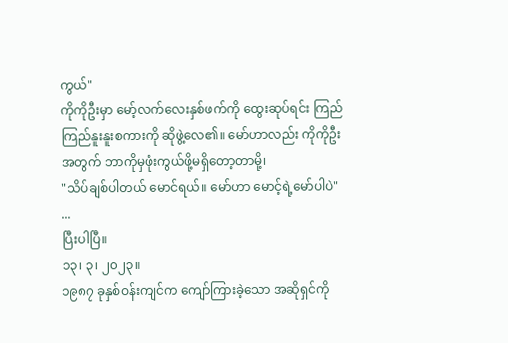ကွယ်"
ကိုကိုဦးမှာ မော့်လက်လေးနှစ်ဖက်ကို ထွေးဆုပ်ရင်း ကြည်ကြည်နူးနူးစကားကို ဆိုဖွဲ့လေ၏။ မော်ဟာလည်း ကိုကိုဦးအတွက် ဘာကိုမှဖုံးကွယ်ဖို့မရှိတော့တာမို့၊
"သိပ်ချစ်ပါတယ် မောင်ရယ်။ မော်ဟာ မောင့်ရဲ့မော်ပါပဲ"
...
ပြီးပါပြီ။
၁၃၊ ၃၊ ၂၀၂၃။
၁၉၈၇ ခုနှစ်ဝန်းကျင်က ကျော်ကြားခဲ့သော အဆိုရှင်ကို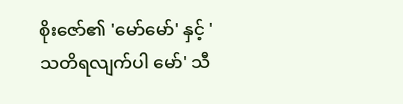စိုးဇော်၏ 'မော်မော်' နှင့် 'သတိရလျက်ပါ မော်' သီ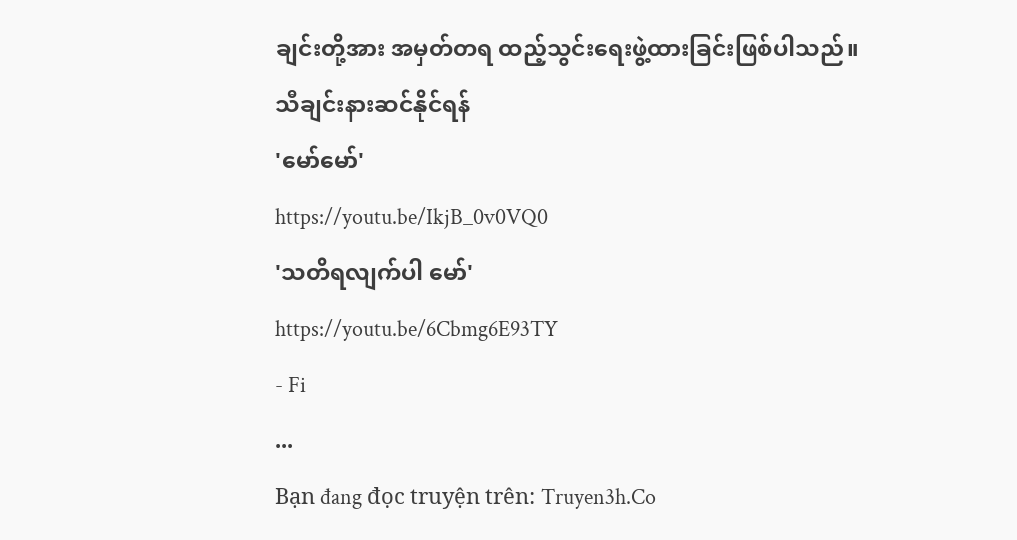ချင်းတို့အား အမှတ်တရ ထည့်သွင်းရေးဖွဲ့ထားခြင်းဖြစ်ပါသည်။
သီချင်းနားဆင်နိုင်ရန်
'မော်မော်'
https://youtu.be/IkjB_0v0VQ0
'သတိရလျက်ပါ မော်'
https://youtu.be/6Cbmg6E93TY
- Fi
...
Bạn đang đọc truyện trên: Truyen3h.Co